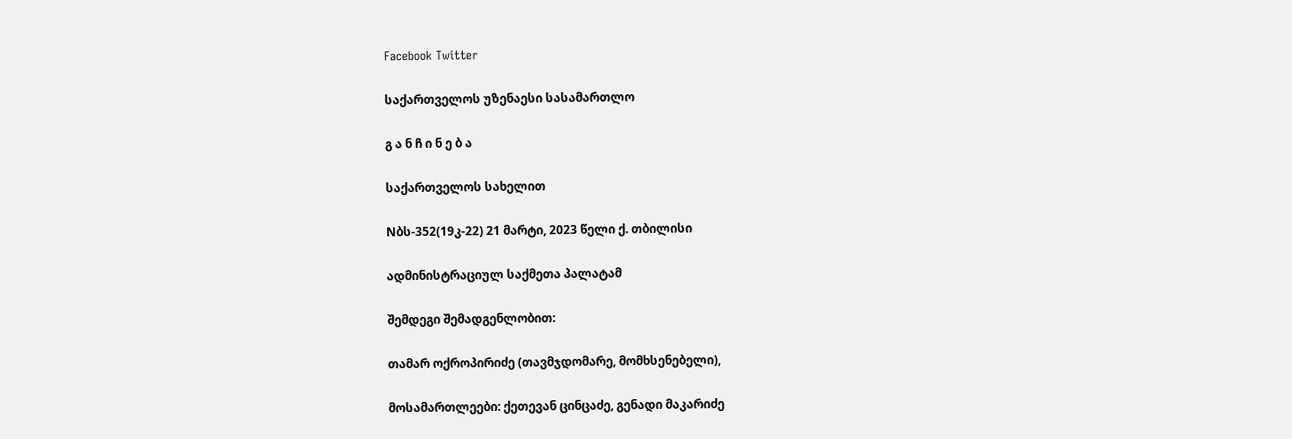Facebook Twitter

საქართველოს უზენაესი სასამართლო

გ ა ნ ჩ ი ნ ე ბ ა

საქართველოს სახელით

Nბს-352(19კ-22) 21 მარტი, 2023 წელი ქ. თბილისი

ადმინისტრაციულ საქმეთა პალატამ

შემდეგი შემადგენლობით:

თამარ ოქროპირიძე (თავმჯდომარე, მომხსენებელი),

მოსამართლეები: ქეთევან ცინცაძე, გენადი მაკარიძე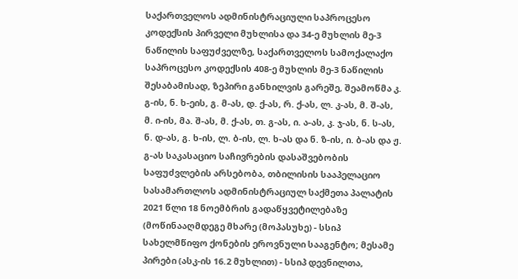საქართველოს ადმინისტრაციული საპროცესო კოდექსის პირველი მუხლისა და 34-ე მუხლის მე-3 ნაწილის საფუძველზე, საქართველოს სამოქალაქო საპროცესო კოდექსის 408-ე მუხლის მე-3 ნაწილის შესაბამისად, ზეპირი განხილვის გარეშე, შეამოწმა კ. გ-ის, ნ. ხ-ეის, გ. მ-ას, დ. ქ-ას, რ. ქ-ას, ლ. კ-ას, მ. შ-ას, მ. ი-ის, მა. შ-ას, მ. ქ-ას, თ. გ-ას, ი. ა-ას, კ. ჯ-ას, ნ. ს-ას, ნ. დ-ას, გ. ხ-ის, ლ. ბ-ის, ლ. ხ-ას და ნ. ზ-ის, ი. ბ-ას და ჟ. გ-ას საკასაციო საჩივრების დასაშვებობის საფუძვლების არსებობა, თბილისის სააპელაციო სასამართლოს ადმინისტრაციულ საქმეთა პალატის 2021 წლი 18 ნოემბრის გადაწყვეტილებაზე (მოწინააღმდეგე მხარე (მოპასუხე) - სსიპ სახელმწიფო ქონების ეროვნული სააგენტო; მესამე პირები (ასკ-ის 16.2 მუხლით) - სსიპ დევნილთა,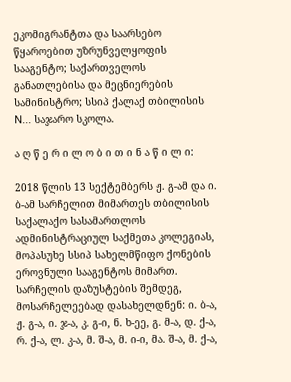ეკომიგრანტთა და საარსებო წყაროებით უზრუნველყოფის სააგენტო; საქართველოს განათლებისა და მეცნიერების სამინისტრო; სსიპ ქალაქ თბილისის N... საჯარო სკოლა.

ა ღ წ ე რ ი ლ ო ბ ი თ ი ნ ა წ ი ლ ი:

2018 წლის 13 სექტემბერს ჟ. გ-ამ და ი. ბ-ამ სარჩელით მიმართეს თბილისის საქალაქო სასამართლოს ადმინისტრაციულ საქმეთა კოლეგიას, მოპასუხე სსიპ სახელმწიფო ქონების ეროვნული სააგენტოს მიმართ. სარჩელის დაზუსტების შემდეგ, მოსარჩელეებად დასახელდნენ: ი. ბ-ა, ჟ. გ-ა, ი. ჯ-ა, კ. გ-ი, ნ. ხ-ეე, გ. მ-ა, დ. ქ-ა, რ. ქ-ა, ლ. კ-ა, მ. შ-ა, მ. ი-ი, მა. შ-ა, მ. ქ-ა,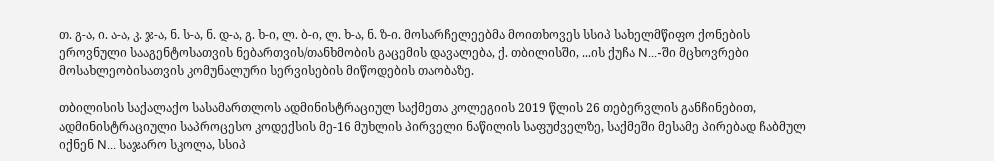თ. გ-ა, ი. ა-ა, კ. ჯ-ა, ნ. ს-ა, ნ. დ-ა, გ. ხ-ი, ლ. ბ-ი, ლ. ხ-ა, ნ. ზ-ი. მოსარჩელეებმა მოითხოვეს სსიპ სახელმწიფო ქონების ეროვნული სააგენტოსათვის ნებართვის/თანხმობის გაცემის დავალება, ქ. თბილისში, ...ის ქუჩა N...-ში მცხოვრები მოსახლეობისათვის კომუნალური სერვისების მიწოდების თაობაზე.

თბილისის საქალაქო სასამართლოს ადმინისტრაციულ საქმეთა კოლეგიის 2019 წლის 26 თებერვლის განჩინებით, ადმინისტრაციული საპროცესო კოდექსის მე-16 მუხლის პირველი ნაწილის საფუძველზე, საქმეში მესამე პირებად ჩაბმულ იქნენ N... საჯარო სკოლა, სსიპ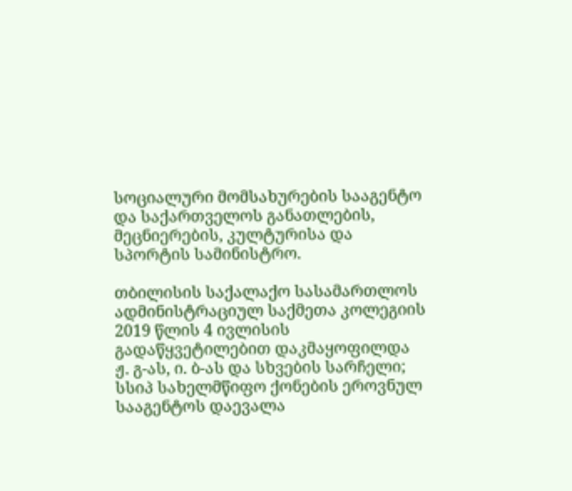სოციალური მომსახურების სააგენტო და საქართველოს განათლების, მეცნიერების, კულტურისა და სპორტის სამინისტრო.

თბილისის საქალაქო სასამართლოს ადმინისტრაციულ საქმეთა კოლეგიის 2019 წლის 4 ივლისის გადაწყვეტილებით დაკმაყოფილდა ჟ. გ-ას, ი. ბ-ას და სხვების სარჩელი; სსიპ სახელმწიფო ქონების ეროვნულ სააგენტოს დაევალა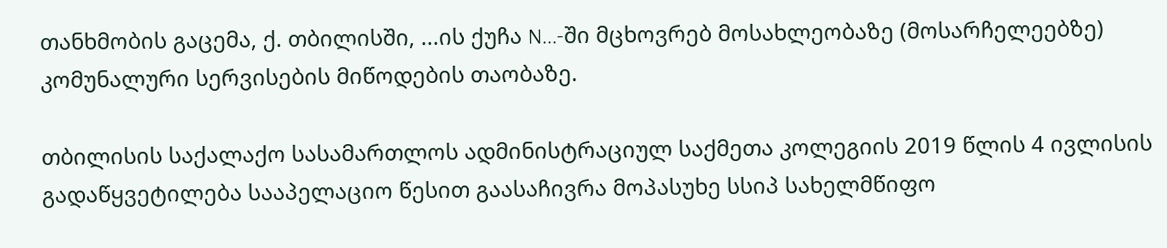თანხმობის გაცემა, ქ. თბილისში, ...ის ქუჩა N...-ში მცხოვრებ მოსახლეობაზე (მოსარჩელეებზე) კომუნალური სერვისების მიწოდების თაობაზე.

თბილისის საქალაქო სასამართლოს ადმინისტრაციულ საქმეთა კოლეგიის 2019 წლის 4 ივლისის გადაწყვეტილება სააპელაციო წესით გაასაჩივრა მოპასუხე სსიპ სახელმწიფო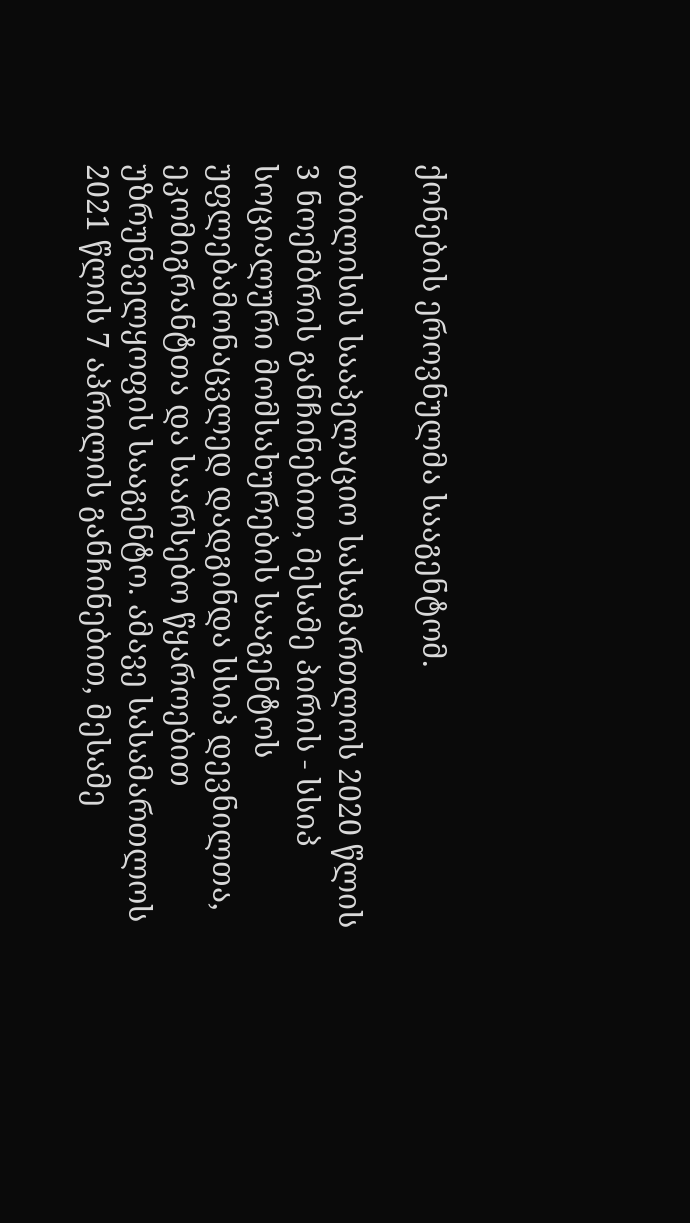ქონების ეროვნულმა სააგენტომ.

თბილისის სააპელაციო სასამართლოს 2020 წლის 3 ნოემბრის განჩინებით, მესამე პირის - სსიპ სოციალური მომსახურების სააგენტოს უფლებამონაცვლედ დადგინდა სსიპ დევნილთა, ეკომიგრანტთა და საარსებო წყაროებით უზრუნველყოფის სააგენტო. ამავე სასამართლოს 2021 წლის 7 აპრილის განჩინებით, მესამე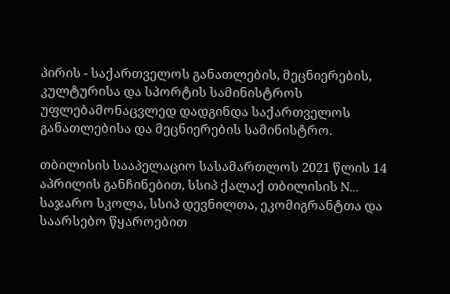პირის - საქართველოს განათლების, მეცნიერების, კულტურისა და სპორტის სამინისტროს უფლებამონაცვლედ დადგინდა საქართველოს განათლებისა და მეცნიერების სამინისტრო.

თბილისის სააპელაციო სასამართლოს 2021 წლის 14 აპრილის განჩინებით, სსიპ ქალაქ თბილისის N... საჯარო სკოლა, სსიპ დევნილთა, ეკომიგრანტთა და საარსებო წყაროებით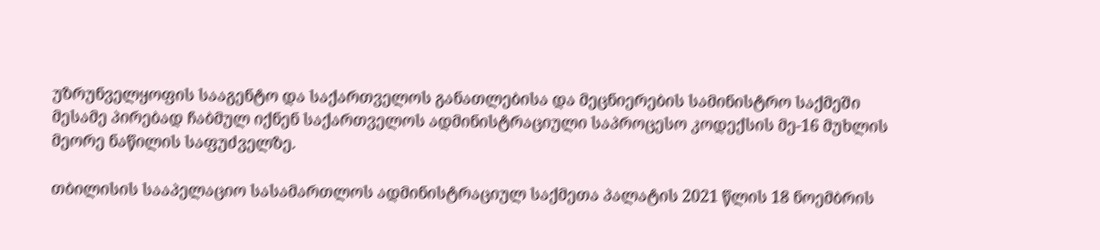უზრუნველყოფის სააგენტო და საქართველოს განათლებისა და მეცნიერების სამინისტრო საქმეში მესამე პირებად ჩაბმულ იქნენ საქართველოს ადმინისტრაციული საპროცესო კოდექსის მე-16 მუხლის მეორე ნაწილის საფუძველზე.

თბილისის სააპელაციო სასამართლოს ადმინისტრაციულ საქმეთა პალატის 2021 წლის 18 ნოემბრის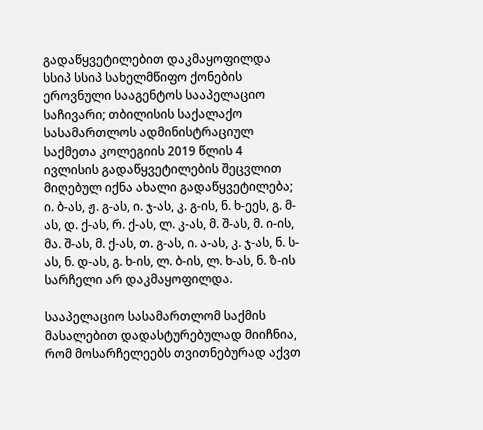გადაწყვეტილებით დაკმაყოფილდა სსიპ სსიპ სახელმწიფო ქონების ეროვნული სააგენტოს სააპელაციო საჩივარი; თბილისის საქალაქო სასამართლოს ადმინისტრაციულ საქმეთა კოლეგიის 2019 წლის 4 ივლისის გადაწყვეტილების შეცვლით მიღებულ იქნა ახალი გადაწყვეტილება; ი. ბ-ას, ჟ. გ-ას, ი. ჯ-ას, კ. გ-ის, ნ. ხ-ეეს, გ. მ-ას, დ. ქ-ას, რ. ქ-ას, ლ. კ-ას, მ. შ-ას, მ. ი-ის, მა. შ-ას, მ. ქ-ას, თ. გ-ას, ი. ა-ას, კ. ჯ-ას, ნ. ს-ას, ნ. დ-ას, გ. ხ-ის, ლ. ბ-ის, ლ. ხ-ას, ნ. ზ-ის სარჩელი არ დაკმაყოფილდა.

სააპელაციო სასამართლომ საქმის მასალებით დადასტურებულად მიიჩნია, რომ მოსარჩელეებს თვითნებურად აქვთ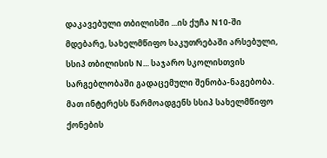დაკავებული თბილისში ...ის ქუჩა N10-ში მდებარე, სახელმწიფო საკუთრებაში არსებული, სსიპ თბილისის N... საჯარო სკოლისთვის სარგებლობაში გადაცემული შენობა-ნაგებობა. მათ ინტერესს წარმოადგენს სსიპ სახელმწიფო ქონების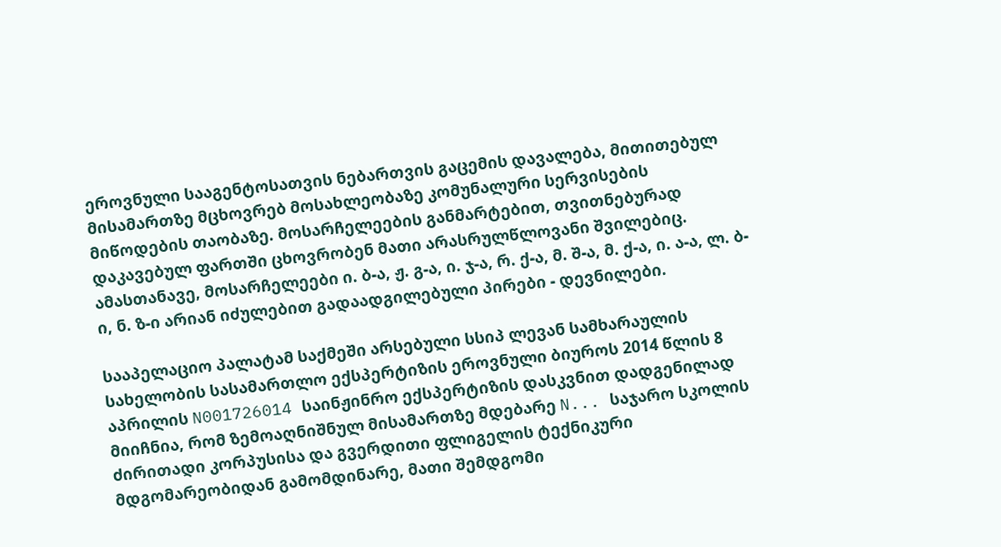ეროვნული სააგენტოსათვის ნებართვის გაცემის დავალება, მითითებულ მისამართზე მცხოვრებ მოსახლეობაზე კომუნალური სერვისების მიწოდების თაობაზე. მოსარჩელეების განმარტებით, თვითნებურად დაკავებულ ფართში ცხოვრობენ მათი არასრულწლოვანი შვილებიც. ამასთანავე, მოსარჩელეები ი. ბ-ა, ჟ. გ-ა, ი. ჯ-ა, რ. ქ-ა, მ. შ-ა, მ. ქ-ა, ი. ა-ა, ლ. ბ-ი, ნ. ზ-ი არიან იძულებით გადაადგილებული პირები - დევნილები.

სააპელაციო პალატამ საქმეში არსებული სსიპ ლევან სამხარაულის სახელობის სასამართლო ექსპერტიზის ეროვნული ბიუროს 2014 წლის 8 აპრილის N001726014 საინჟინრო ექსპერტიზის დასკვნით დადგენილად მიიჩნია, რომ ზემოაღნიშნულ მისამართზე მდებარე N... საჯარო სკოლის ძირითადი კორპუსისა და გვერდითი ფლიგელის ტექნიკური მდგომარეობიდან გამომდინარე, მათი შემდგომი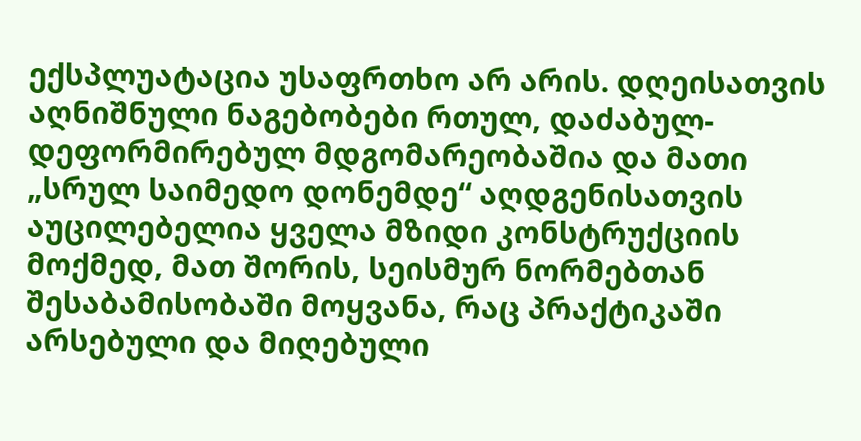ექსპლუატაცია უსაფრთხო არ არის. დღეისათვის აღნიშნული ნაგებობები რთულ, დაძაბულ-დეფორმირებულ მდგომარეობაშია და მათი „სრულ საიმედო დონემდე“ აღდგენისათვის აუცილებელია ყველა მზიდი კონსტრუქციის მოქმედ, მათ შორის, სეისმურ ნორმებთან შესაბამისობაში მოყვანა, რაც პრაქტიკაში არსებული და მიღებული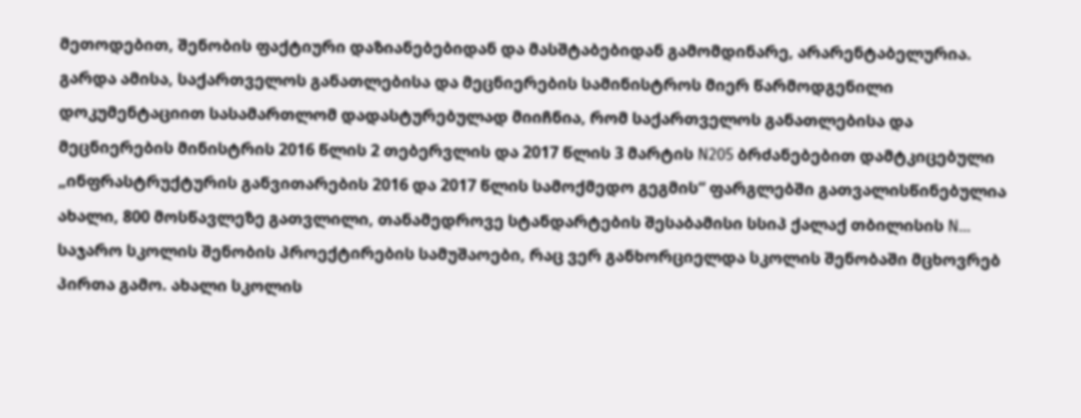მეთოდებით, შენობის ფაქტიური დაზიანებებიდან და მასშტაბებიდან გამომდინარე, არარენტაბელურია. გარდა ამისა, საქართველოს განათლებისა და მეცნიერების სამინისტროს მიერ წარმოდგენილი დოკუმენტაციით სასამართლომ დადასტურებულად მიიჩნია, რომ საქართველოს განათლებისა და მეცნიერების მინისტრის 2016 წლის 2 თებერვლის და 2017 წლის 3 მარტის N205 ბრძანებებით დამტკიცებული „ინფრასტრუქტურის განვითარების 2016 და 2017 წლის სამოქმედო გეგმის“ ფარგლებში გათვალისწინებულია ახალი, 800 მოსწავლეზე გათვლილი, თანამედროვე სტანდარტების შესაბამისი სსიპ ქალაქ თბილისის N... საჯარო სკოლის შენობის პროექტირების სამუშაოები, რაც ვერ განხორციელდა სკოლის შენობაში მცხოვრებ პირთა გამო. ახალი სკოლის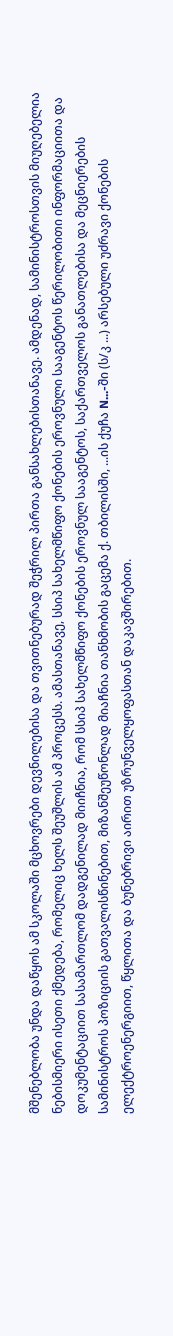მშენებლობა უნდა დაწყოს ამ სკოლაში მცხოვრები დევნილებისა და თვითნებურად შეჭრილ პირთა განსახლებისთანავე. ამდენად, სამინისტროსთვის მიუღებელია ნებისმიერი ისეთი ქმედება, რომელიც ხელს შეუშლის ამ პროცესს. ამასთანავე, სსიპ სახელმწიფო ქონების ეროვნული სააგენტოს წერილობითი ინფორმაციითა და დოკუმენტაციით სასამართლომ დადგენილად მიიჩნია, რომ სსიპ სახელმწიფო ქონების ეროვნულ სააგენტოს, საქართველოს განათლებისა და მეცნიერების სამინისტროს პოზიციის გათვალისწინებით, მიზანშეუწონლად მიაჩნია თანხმობის გაცემა ქ. თბილისში, ...ის ქუჩა N...-ში (ს/კ ...) არსებული უძრავი ქონების ელექტროენერგიით, წყლითა და ბუნებრივი აირით უზრუნველყოფასთან დაკავშირებით.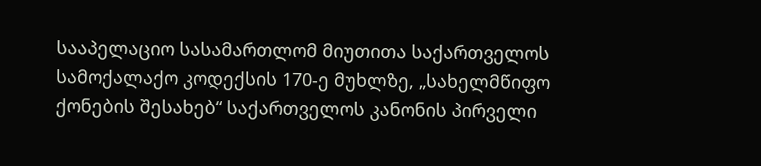სააპელაციო სასამართლომ მიუთითა საქართველოს სამოქალაქო კოდექსის 170-ე მუხლზე, „სახელმწიფო ქონების შესახებ“ საქართველოს კანონის პირველი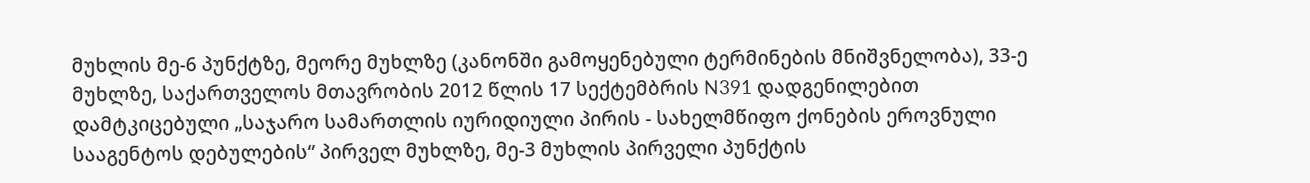მუხლის მე-6 პუნქტზე, მეორე მუხლზე (კანონში გამოყენებული ტერმინების მნიშვნელობა), 33-ე მუხლზე, საქართველოს მთავრობის 2012 წლის 17 სექტემბრის N391 დადგენილებით დამტკიცებული „საჯარო სამართლის იურიდიული პირის - სახელმწიფო ქონების ეროვნული სააგენტოს დებულების“ პირველ მუხლზე, მე-3 მუხლის პირველი პუნქტის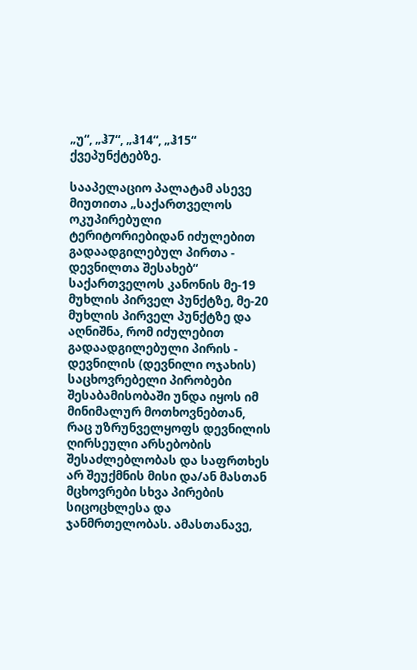„უ“, „ჰ7“, „ჰ14“, „ჰ15“ ქვეპუნქტებზე.

სააპელაციო პალატამ ასევე მიუთითა „საქართველოს ოკუპირებული ტერიტორიებიდან იძულებით გადაადგილებულ პირთა - დევნილთა შესახებ“ საქართველოს კანონის მე-19 მუხლის პირველ პუნქტზე, მე-20 მუხლის პირველ პუნქტზე და აღნიშნა, რომ იძულებით გადაადგილებული პირის - დევნილის (დევნილი ოჯახის) საცხოვრებელი პირობები შესაბამისობაში უნდა იყოს იმ მინიმალურ მოთხოვნებთან, რაც უზრუნველყოფს დევნილის ღირსეული არსებობის შესაძლებლობას და საფრთხეს არ შეუქმნის მისი და/ან მასთან მცხოვრები სხვა პირების სიცოცხლესა და ჯანმრთელობას. ამასთანავე,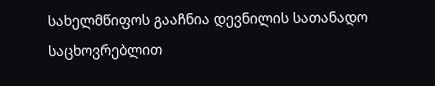სახელმწიფოს გააჩნია დევნილის სათანადო საცხოვრებლით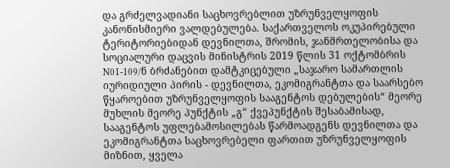და გრძელვადიანი საცხოვრებლით უზრუნველყოფის კანონისმიერი ვალდებულება. საქართველოს ოკუპირებული ტერიტორიებიდან დევნილთა, შრომის, ჯანმრთელობისა და სოციალური დაცვის მინისტრის 2019 წლის 31 ოქტომბრის N01-109/ნ ბრძანებით დამტკიცებული „საჯარო სამართლის იურიდიული პირის - დევნილთა, ეკომიგრანტთა და საარსებო წყაროებით უზრუნველყოფის სააგენტოს დებულების“ მეორე მუხლის მეორე პუნქტის „გ“ ქვეპუნქტის შესაბამისად, სააგენტოს უფლებამოსილებას წარმოადგენს დევნილთა და ეკომიგრანტთა საცხოვრებელი ფართით უზრუნველყოფის მიზნით, ყველა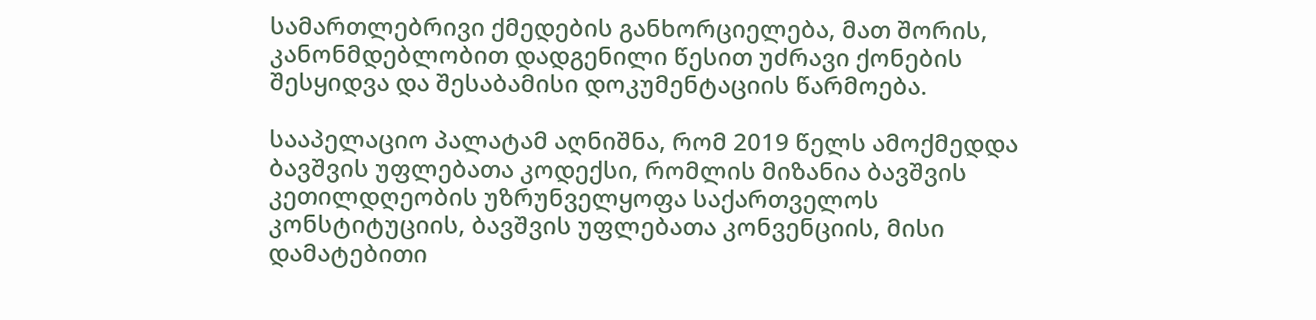სამართლებრივი ქმედების განხორციელება, მათ შორის, კანონმდებლობით დადგენილი წესით უძრავი ქონების შესყიდვა და შესაბამისი დოკუმენტაციის წარმოება.

სააპელაციო პალატამ აღნიშნა, რომ 2019 წელს ამოქმედდა ბავშვის უფლებათა კოდექსი, რომლის მიზანია ბავშვის კეთილდღეობის უზრუნველყოფა საქართველოს კონსტიტუციის, ბავშვის უფლებათა კონვენციის, მისი დამატებითი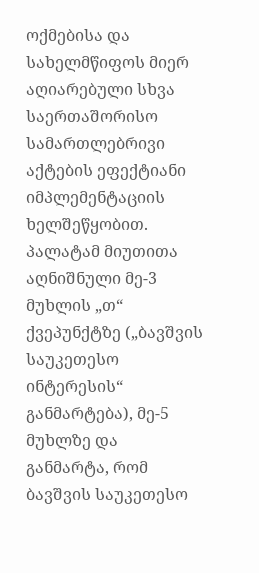ოქმებისა და სახელმწიფოს მიერ აღიარებული სხვა საერთაშორისო სამართლებრივი აქტების ეფექტიანი იმპლემენტაციის ხელშეწყობით. პალატამ მიუთითა აღნიშნული მე-3 მუხლის „თ“ ქვეპუნქტზე („ბავშვის საუკეთესო ინტერესის“ განმარტება), მე-5 მუხლზე და განმარტა, რომ ბავშვის საუკეთესო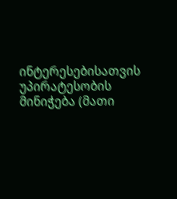ინტერესებისათვის უპირატესობის მინიჭება (მათი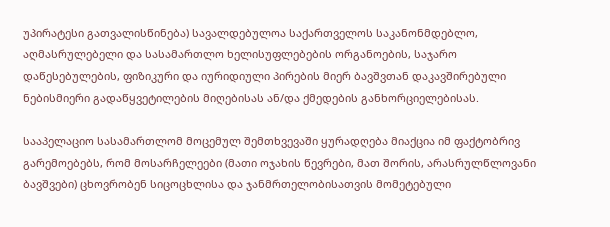უპირატესი გათვალისწინება) სავალდებულოა საქართველოს საკანონმდებლო, აღმასრულებელი და სასამართლო ხელისუფლებების ორგანოების, საჯარო დაწესებულების, ფიზიკური და იურიდიული პირების მიერ ბავშვთან დაკავშირებული ნებისმიერი გადაწყვეტილების მიღებისას ან/და ქმედების განხორციელებისას.

სააპელაციო სასამართლომ მოცემულ შემთხვევაში ყურადღება მიაქცია იმ ფაქტობრივ გარემოებებს, რომ მოსარჩელეები (მათი ოჯახის წევრები, მათ შორის, არასრულწლოვანი ბავშვები) ცხოვრობენ სიცოცხლისა და ჯანმრთელობისათვის მომეტებული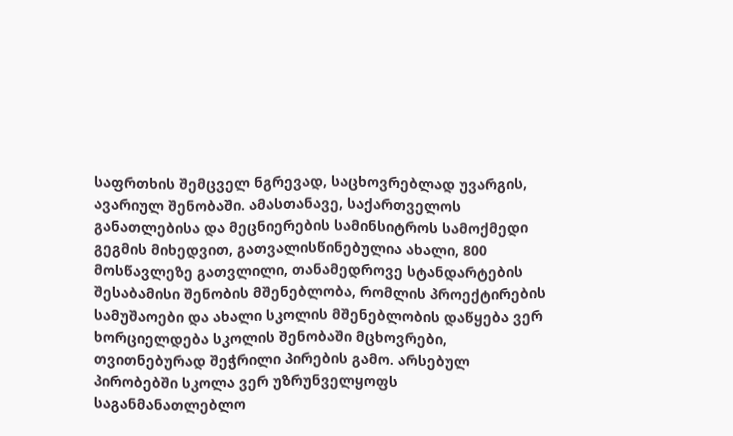საფრთხის შემცველ ნგრევად, საცხოვრებლად უვარგის, ავარიულ შენობაში. ამასთანავე, საქართველოს განათლებისა და მეცნიერების სამინსიტროს სამოქმედი გეგმის მიხედვით, გათვალისწინებულია ახალი, 800 მოსწავლეზე გათვლილი, თანამედროვე სტანდარტების შესაბამისი შენობის მშენებლობა, რომლის პროექტირების სამუშაოები და ახალი სკოლის მშენებლობის დაწყება ვერ ხორციელდება სკოლის შენობაში მცხოვრები, თვითნებურად შეჭრილი პირების გამო. არსებულ პირობებში სკოლა ვერ უზრუნველყოფს საგანმანათლებლო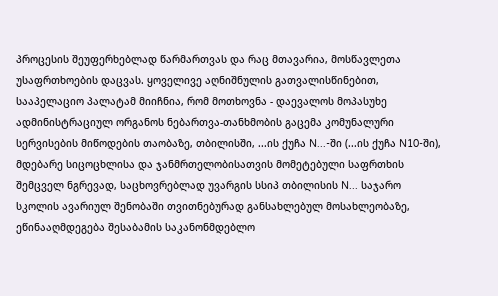პროცესის შეუფერხებლად წარმართვას და რაც მთავარია, მოსწავლეთა უსაფრთხოების დაცვას. ყოველივე აღნიშნულის გათვალისწინებით, სააპელაციო პალატამ მიიჩნია, რომ მოთხოვნა - დაევალოს მოპასუხე ადმინისტრაციულ ორგანოს ნებართვა-თანხმობის გაცემა კომუნალური სერვისების მიწოდების თაობაზე, თბილისში, ...ის ქუჩა N...-ში (...ის ქუჩა N10-ში), მდებარე სიცოცხლისა და ჯანმრთელობისათვის მომეტებული საფრთხის შემცველ ნგრევად, საცხოვრებლად უვარგის სსიპ თბილისის N... საჯარო სკოლის ავარიულ შენობაში თვითნებურად განსახლებულ მოსახლეობაზე, ეწინააღმდეგება შესაბამის საკანონმდებლო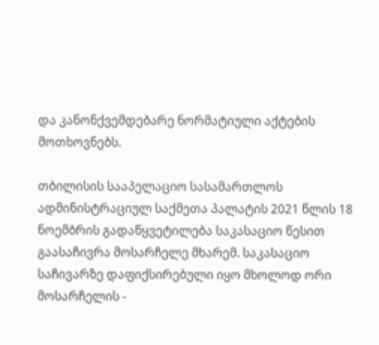და კანონქვემდებარე ნორმატიული აქტების მოთხოვნებს.

თბილისის სააპელაციო სასამართლოს ადმინისტრაციულ საქმეთა პალატის 2021 წლის 18 ნოემბრის გადაწყვეტილება საკასაციო წესით გაასაჩივრა მოსარჩელე მხარემ. საკასაციო საჩივარზე დაფიქსირებული იყო მხოლოდ ორი მოსარჩელის -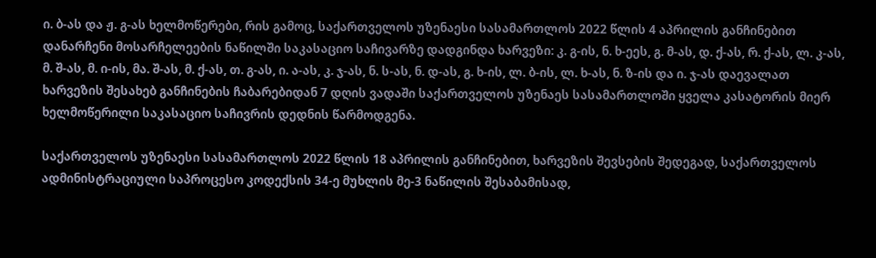ი. ბ-ას და ჟ. გ-ას ხელმოწერები, რის გამოც, საქართველოს უზენაესი სასამართლოს 2022 წლის 4 აპრილის განჩინებით დანარჩენი მოსარჩელეების ნაწილში საკასაციო საჩივარზე დადგინდა ხარვეზი: კ. გ-ის, ნ. ხ-ეეს, გ. მ-ას, დ. ქ-ას, რ. ქ-ას, ლ. კ-ას, მ. შ-ას, მ. ი-ის, მა. შ-ას, მ. ქ-ას, თ. გ-ას, ი. ა-ას, კ. ჯ-ას, ნ. ს-ას, ნ. დ-ას, გ. ხ-ის, ლ. ბ-ის, ლ. ხ-ას, ნ. ზ-ის და ი. ჯ-ას დაევალათ ხარვეზის შესახებ განჩინების ჩაბარებიდან 7 დღის ვადაში საქართველოს უზენაეს სასამართლოში ყველა კასატორის მიერ ხელმოწერილი საკასაციო საჩივრის დედნის წარმოდგენა.

საქართველოს უზენაესი სასამართლოს 2022 წლის 18 აპრილის განჩინებით, ხარვეზის შევსების შედეგად, საქართველოს ადმინისტრაციული საპროცესო კოდექსის 34-ე მუხლის მე-3 ნაწილის შესაბამისად,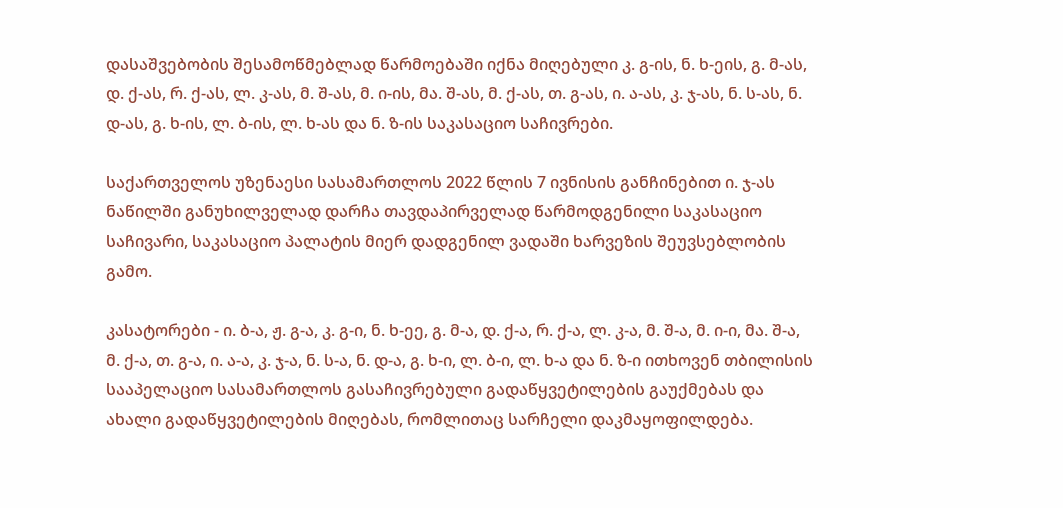დასაშვებობის შესამოწმებლად წარმოებაში იქნა მიღებული კ. გ-ის, ნ. ხ-ეის, გ. მ-ას, დ. ქ-ას, რ. ქ-ას, ლ. კ-ას, მ. შ-ას, მ. ი-ის, მა. შ-ას, მ. ქ-ას, თ. გ-ას, ი. ა-ას, კ. ჯ-ას, ნ. ს-ას, ნ. დ-ას, გ. ხ-ის, ლ. ბ-ის, ლ. ხ-ას და ნ. ზ-ის საკასაციო საჩივრები.

საქართველოს უზენაესი სასამართლოს 2022 წლის 7 ივნისის განჩინებით ი. ჯ-ას ნაწილში განუხილველად დარჩა თავდაპირველად წარმოდგენილი საკასაციო საჩივარი, საკასაციო პალატის მიერ დადგენილ ვადაში ხარვეზის შეუვსებლობის გამო.

კასატორები - ი. ბ-ა, ჟ. გ-ა, კ. გ-ი, ნ. ხ-ეე, გ. მ-ა, დ. ქ-ა, რ. ქ-ა, ლ. კ-ა, მ. შ-ა, მ. ი-ი, მა. შ-ა, მ. ქ-ა, თ. გ-ა, ი. ა-ა, კ. ჯ-ა, ნ. ს-ა, ნ. დ-ა, გ. ხ-ი, ლ. ბ-ი, ლ. ხ-ა და ნ. ზ-ი ითხოვენ თბილისის სააპელაციო სასამართლოს გასაჩივრებული გადაწყვეტილების გაუქმებას და ახალი გადაწყვეტილების მიღებას, რომლითაც სარჩელი დაკმაყოფილდება.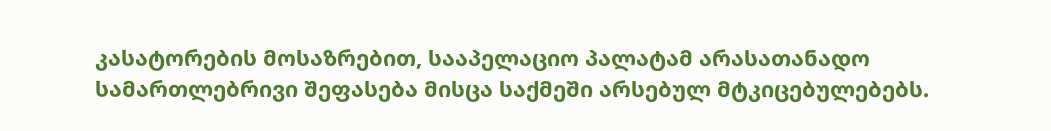კასატორების მოსაზრებით, სააპელაციო პალატამ არასათანადო სამართლებრივი შეფასება მისცა საქმეში არსებულ მტკიცებულებებს.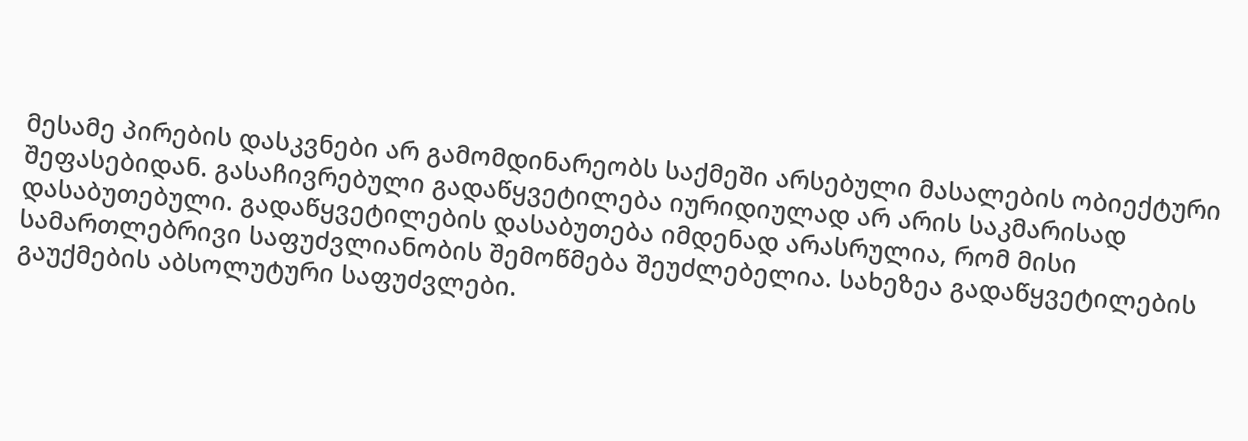მესამე პირების დასკვნები არ გამომდინარეობს საქმეში არსებული მასალების ობიექტური შეფასებიდან. გასაჩივრებული გადაწყვეტილება იურიდიულად არ არის საკმარისად დასაბუთებული. გადაწყვეტილების დასაბუთება იმდენად არასრულია, რომ მისი სამართლებრივი საფუძვლიანობის შემოწმება შეუძლებელია. სახეზეა გადაწყვეტილების გაუქმების აბსოლუტური საფუძვლები.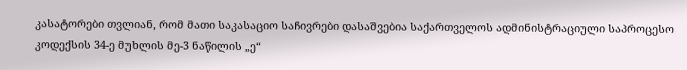კასატორები თვლიან, რომ მათი საკასაციო საჩივრები დასაშვებია საქართველოს ადმინისტრაციული საპროცესო კოდექსის 34-ე მუხლის მე-3 ნაწილის „ე“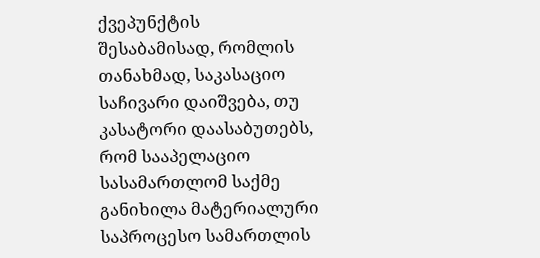ქვეპუნქტის შესაბამისად, რომლის თანახმად, საკასაციო საჩივარი დაიშვება, თუ კასატორი დაასაბუთებს, რომ სააპელაციო სასამართლომ საქმე განიხილა მატერიალური საპროცესო სამართლის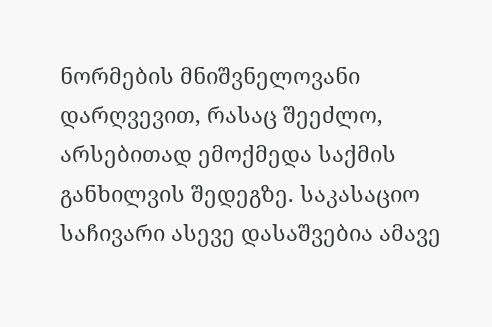ნორმების მნიშვნელოვანი დარღვევით, რასაც შეეძლო, არსებითად ემოქმედა საქმის განხილვის შედეგზე. საკასაციო საჩივარი ასევე დასაშვებია ამავე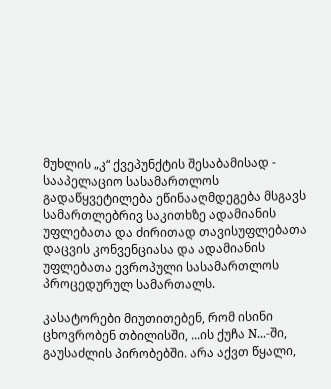მუხლის „კ“ ქვეპუნქტის შესაბამისად - სააპელაციო სასამართლოს გადაწყვეტილება ეწინააღმდეგება მსგავს სამართლებრივ საკითხზე ადამიანის უფლებათა და ძირითად თავისუფლებათა დაცვის კონვენციასა და ადამიანის უფლებათა ევროპული სასამართლოს პროცედურულ სამართალს.

კასატორები მიუთითებენ, რომ ისინი ცხოვრობენ თბილისში, ...ის ქუჩა N...-ში, გაუსაძლის პირობებში. არა აქვთ წყალი,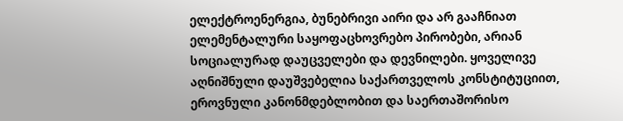ელექტროენერგია, ბუნებრივი აირი და არ გააჩნიათ ელემენტალური საყოფაცხოვრებო პირობები, არიან სოციალურად დაუცველები და დევნილები. ყოველივე აღნიშნული დაუშვებელია საქართველოს კონსტიტუციით, ეროვნული კანონმდებლობით და საერთაშორისო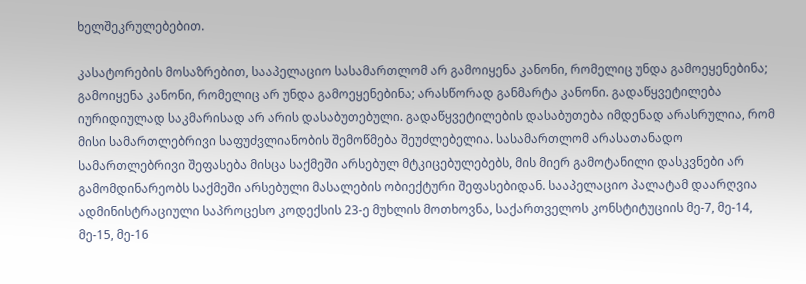ხელშეკრულებებით.

კასატორების მოსაზრებით, სააპელაციო სასამართლომ არ გამოიყენა კანონი, რომელიც უნდა გამოეყენებინა; გამოიყენა კანონი, რომელიც არ უნდა გამოეყენებინა; არასწორად განმარტა კანონი. გადაწყვეტილება იურიდიულად საკმარისად არ არის დასაბუთებული. გადაწყვეტილების დასაბუთება იმდენად არასრულია, რომ მისი სამართლებრივი საფუძვლიანობის შემოწმება შეუძლებელია. სასამართლომ არასათანადო სამართლებრივი შეფასება მისცა საქმეში არსებულ მტკიცებულებებს, მის მიერ გამოტანილი დასკვნები არ გამომდინარეობს საქმეში არსებული მასალების ობიექტური შეფასებიდან. სააპელაციო პალატამ დაარღვია ადმინისტრაციული საპროცესო კოდექსის 23-ე მუხლის მოთხოვნა, საქართველოს კონსტიტუციის მე-7, მე-14, მე-15, მე-16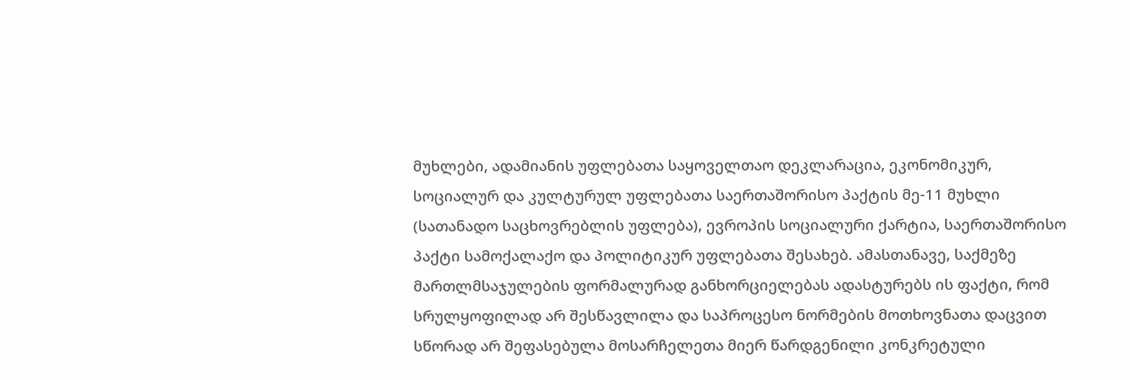მუხლები, ადამიანის უფლებათა საყოველთაო დეკლარაცია, ეკონომიკურ, სოციალურ და კულტურულ უფლებათა საერთაშორისო პაქტის მე-11 მუხლი (სათანადო საცხოვრებლის უფლება), ევროპის სოციალური ქარტია, საერთაშორისო პაქტი სამოქალაქო და პოლიტიკურ უფლებათა შესახებ. ამასთანავე, საქმეზე მართლმსაჯულების ფორმალურად განხორციელებას ადასტურებს ის ფაქტი, რომ სრულყოფილად არ შესწავლილა და საპროცესო ნორმების მოთხოვნათა დაცვით სწორად არ შეფასებულა მოსარჩელეთა მიერ წარდგენილი კონკრეტული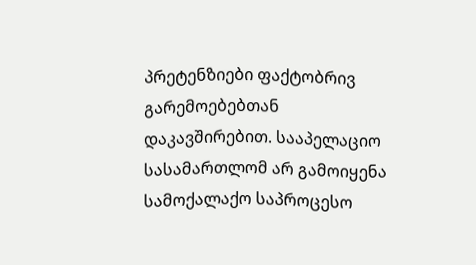პრეტენზიები ფაქტობრივ გარემოებებთან დაკავშირებით. სააპელაციო სასამართლომ არ გამოიყენა სამოქალაქო საპროცესო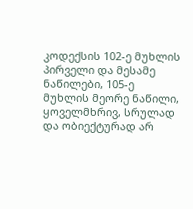კოდექსის 102-ე მუხლის პირველი და მესამე ნაწილები, 105-ე მუხლის მეორე ნაწილი, ყოველმხრივ, სრულად და ობიექტურად არ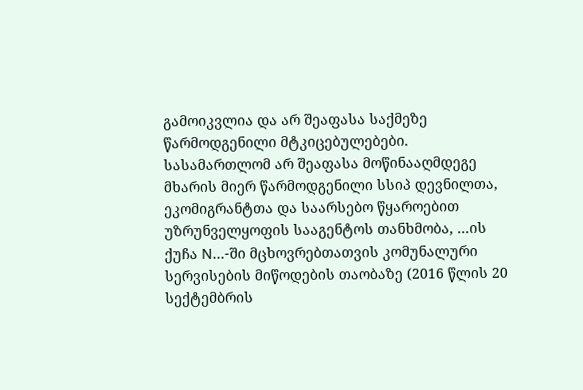გამოიკვლია და არ შეაფასა საქმეზე წარმოდგენილი მტკიცებულებები. სასამართლომ არ შეაფასა მოწინააღმდეგე მხარის მიერ წარმოდგენილი სსიპ დევნილთა, ეკომიგრანტთა და საარსებო წყაროებით უზრუნველყოფის სააგენტოს თანხმობა, ...ის ქუჩა N...-ში მცხოვრებთათვის კომუნალური სერვისების მიწოდების თაობაზე (2016 წლის 20 სექტემბრის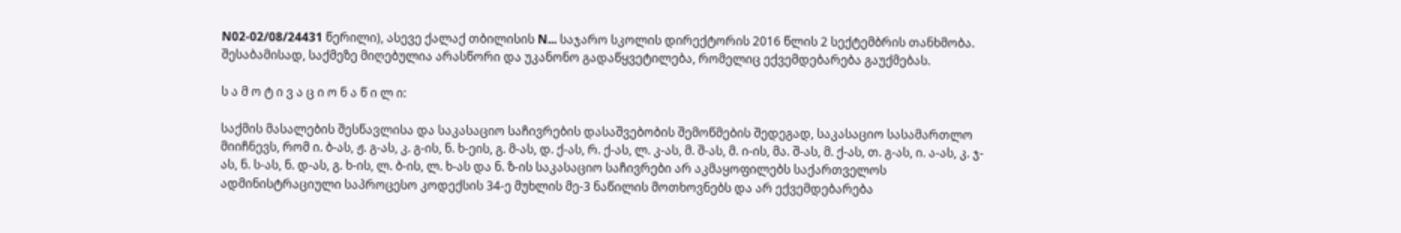N02-02/08/24431 წერილი), ასევე ქალაქ თბილისის N... საჯარო სკოლის დირექტორის 2016 წლის 2 სექტემბრის თანხმობა. შესაბამისად, საქმეზე მიღებულია არასწორი და უკანონო გადაწყვეტილება, რომელიც ექვემდებარება გაუქმებას.

ს ა მ ო ტ ი ვ ა ც ი ო ნ ა წ ი ლ ი:

საქმის მასალების შესწავლისა და საკასაციო საჩივრების დასაშვებობის შემოწმების შედეგად, საკასაციო სასამართლო მიიჩნევს, რომ ი. ბ-ას, ჟ. გ-ას, კ. გ-ის, ნ. ხ-ეის, გ. მ-ას, დ. ქ-ას, რ. ქ-ას, ლ. კ-ას, მ. შ-ას, მ. ი-ის, მა. შ-ას, მ. ქ-ას, თ. გ-ას, ი. ა-ას, კ. ჯ-ას, ნ. ს-ას, ნ. დ-ას, გ. ხ-ის, ლ. ბ-ის, ლ. ხ-ას და ნ. ზ-ის საკასაციო საჩივრები არ აკმაყოფილებს საქართველოს ადმინისტრაციული საპროცესო კოდექსის 34-ე მუხლის მე-3 ნაწილის მოთხოვნებს და არ ექვემდებარება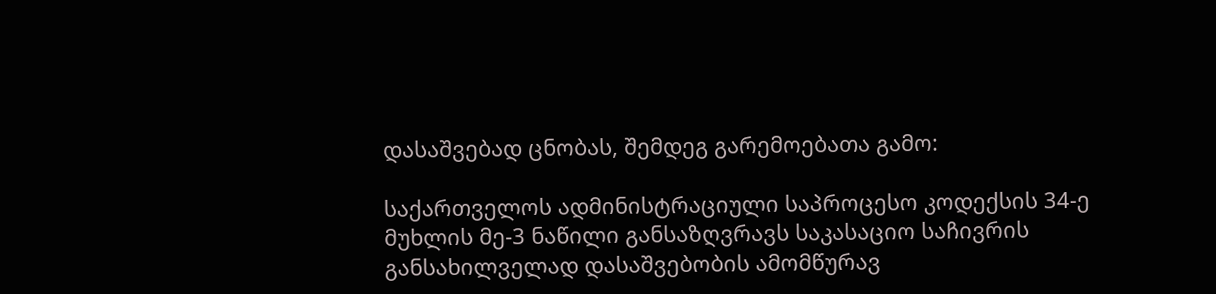დასაშვებად ცნობას, შემდეგ გარემოებათა გამო:

საქართველოს ადმინისტრაციული საპროცესო კოდექსის 34-ე მუხლის მე-3 ნაწილი განსაზღვრავს საკასაციო საჩივრის განსახილველად დასაშვებობის ამომწურავ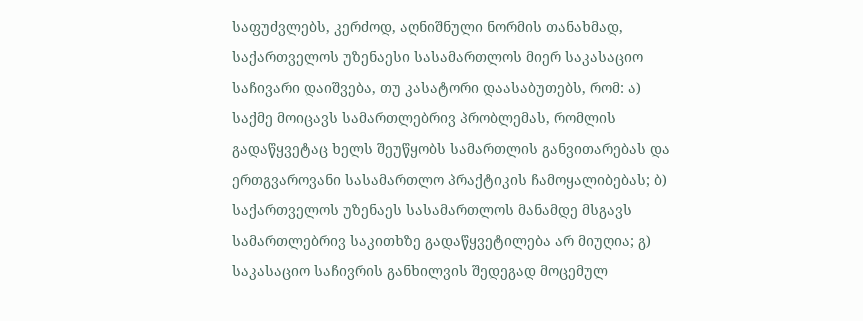საფუძვლებს, კერძოდ, აღნიშნული ნორმის თანახმად, საქართველოს უზენაესი სასამართლოს მიერ საკასაციო საჩივარი დაიშვება, თუ კასატორი დაასაბუთებს, რომ: ა) საქმე მოიცავს სამართლებრივ პრობლემას, რომლის გადაწყვეტაც ხელს შეუწყობს სამართლის განვითარებას და ერთგვაროვანი სასამართლო პრაქტიკის ჩამოყალიბებას; ბ) საქართველოს უზენაეს სასამართლოს მანამდე მსგავს სამართლებრივ საკითხზე გადაწყვეტილება არ მიუღია; გ) საკასაციო საჩივრის განხილვის შედეგად მოცემულ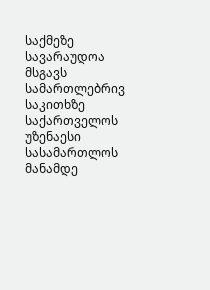საქმეზე სავარაუდოა მსგავს სამართლებრივ საკითხზე საქართველოს უზენაესი სასამართლოს მანამდე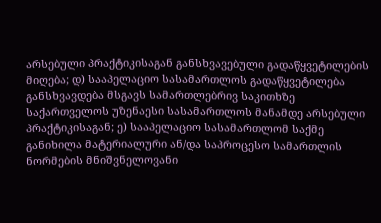არსებული პრაქტიკისაგან განსხვავებული გადაწყვეტილების მიღება; დ) სააპელაციო სასამართლოს გადაწყვეტილება განსხვავდება მსგავს სამართლებრივ საკითხზე საქართველოს უზენაესი სასამართლოს მანამდე არსებული პრაქტიკისაგან; ე) სააპელაციო სასამართლომ საქმე განიხილა მატერიალური ან/და საპროცესო სამართლის ნორმების მნიშვნელოვანი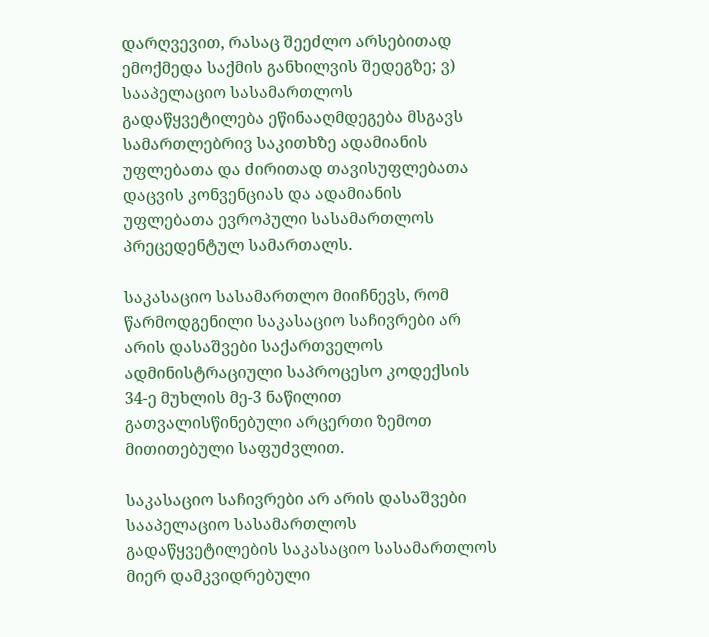დარღვევით, რასაც შეეძლო არსებითად ემოქმედა საქმის განხილვის შედეგზე; ვ) სააპელაციო სასამართლოს გადაწყვეტილება ეწინააღმდეგება მსგავს სამართლებრივ საკითხზე ადამიანის უფლებათა და ძირითად თავისუფლებათა დაცვის კონვენციას და ადამიანის უფლებათა ევროპული სასამართლოს პრეცედენტულ სამართალს.

საკასაციო სასამართლო მიიჩნევს, რომ წარმოდგენილი საკასაციო საჩივრები არ არის დასაშვები საქართველოს ადმინისტრაციული საპროცესო კოდექსის 34-ე მუხლის მე-3 ნაწილით გათვალისწინებული არცერთი ზემოთ მითითებული საფუძვლით.

საკასაციო საჩივრები არ არის დასაშვები სააპელაციო სასამართლოს გადაწყვეტილების საკასაციო სასამართლოს მიერ დამკვიდრებული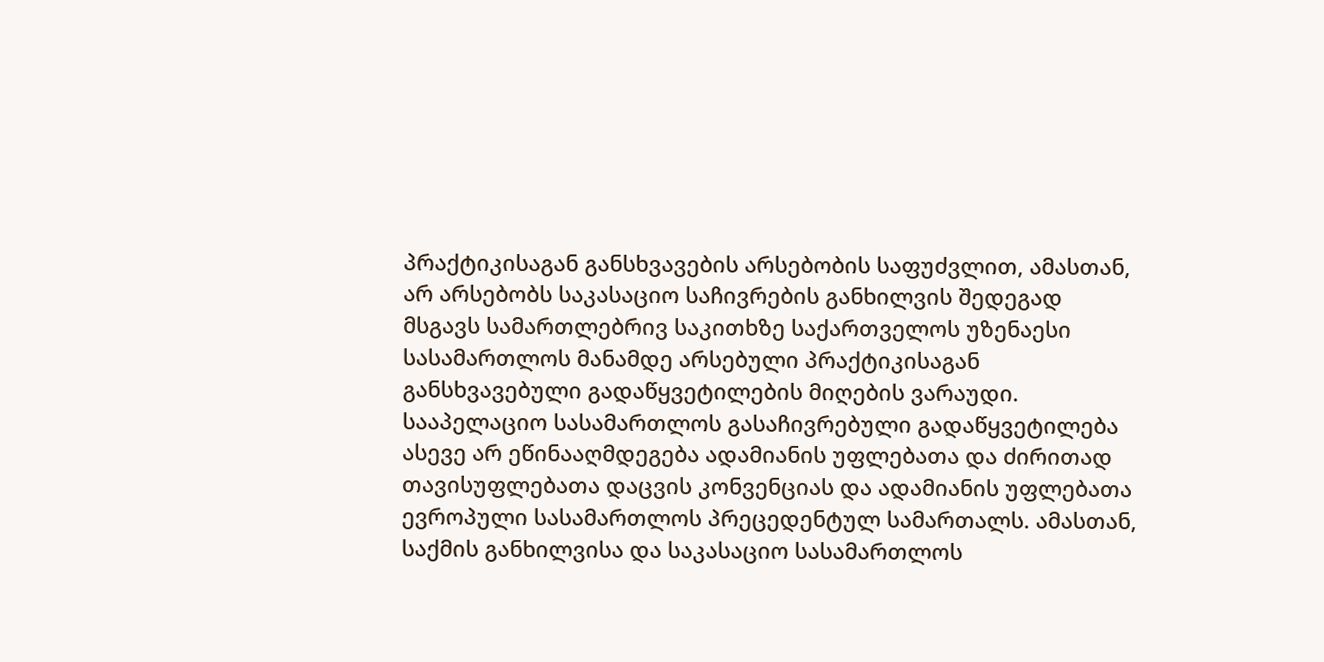პრაქტიკისაგან განსხვავების არსებობის საფუძვლით, ამასთან, არ არსებობს საკასაციო საჩივრების განხილვის შედეგად მსგავს სამართლებრივ საკითხზე საქართველოს უზენაესი სასამართლოს მანამდე არსებული პრაქტიკისაგან განსხვავებული გადაწყვეტილების მიღების ვარაუდი. სააპელაციო სასამართლოს გასაჩივრებული გადაწყვეტილება ასევე არ ეწინააღმდეგება ადამიანის უფლებათა და ძირითად თავისუფლებათა დაცვის კონვენციას და ადამიანის უფლებათა ევროპული სასამართლოს პრეცედენტულ სამართალს. ამასთან, საქმის განხილვისა და საკასაციო სასამართლოს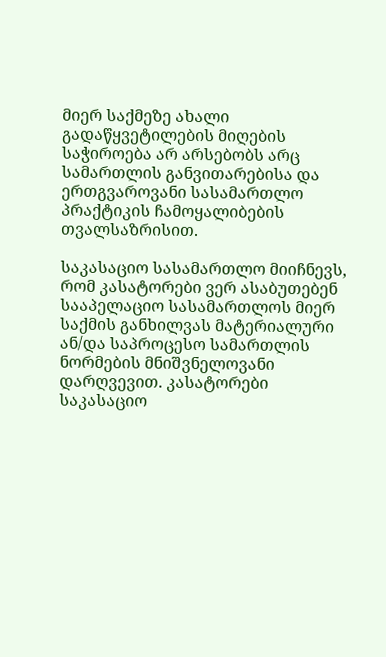მიერ საქმეზე ახალი გადაწყვეტილების მიღების საჭიროება არ არსებობს არც სამართლის განვითარებისა და ერთგვაროვანი სასამართლო პრაქტიკის ჩამოყალიბების თვალსაზრისით.

საკასაციო სასამართლო მიიჩნევს, რომ კასატორები ვერ ასაბუთებენ სააპელაციო სასამართლოს მიერ საქმის განხილვას მატერიალური ან/და საპროცესო სამართლის ნორმების მნიშვნელოვანი დარღვევით. კასატორები საკასაციო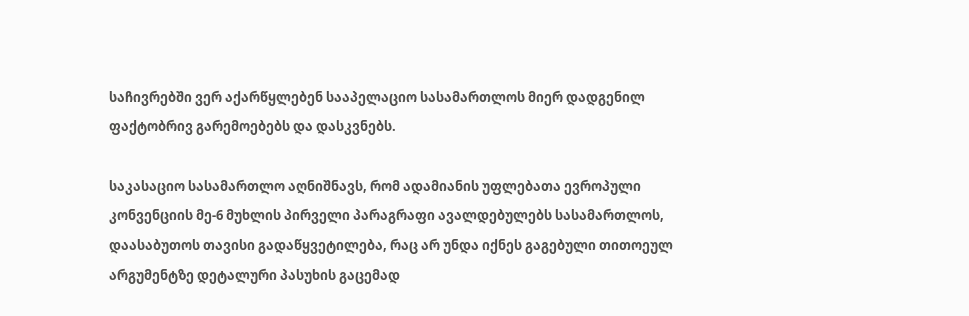საჩივრებში ვერ აქარწყლებენ სააპელაციო სასამართლოს მიერ დადგენილ ფაქტობრივ გარემოებებს და დასკვნებს.

საკასაციო სასამართლო აღნიშნავს, რომ ადამიანის უფლებათა ევროპული კონვენციის მე-6 მუხლის პირველი პარაგრაფი ავალდებულებს სასამართლოს, დაასაბუთოს თავისი გადაწყვეტილება, რაც არ უნდა იქნეს გაგებული თითოეულ არგუმენტზე დეტალური პასუხის გაცემად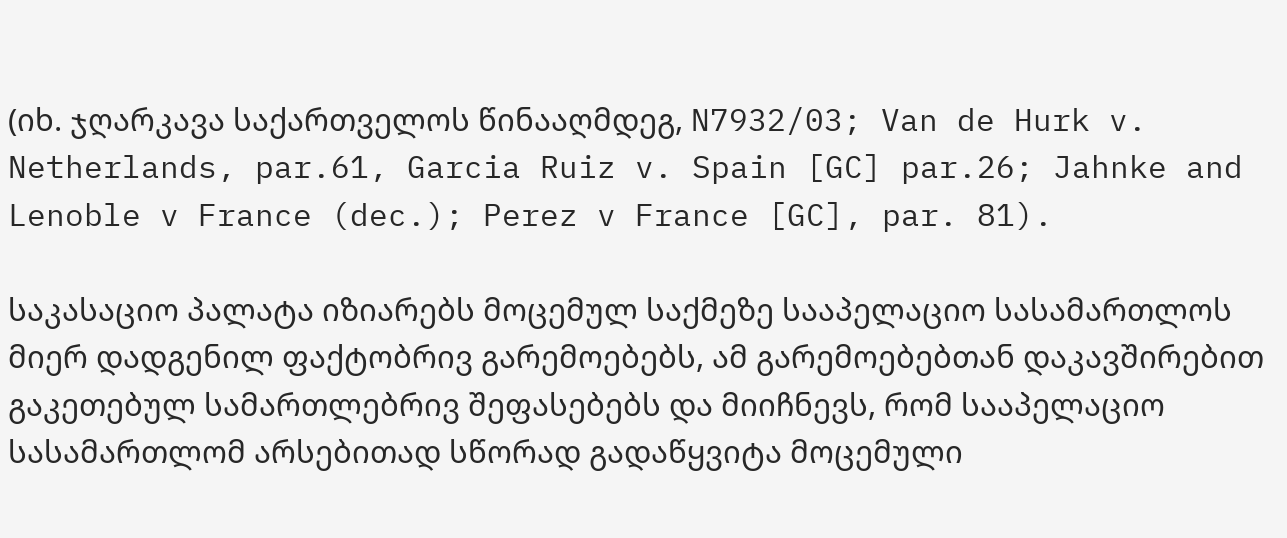(იხ. ჯღარკავა საქართველოს წინააღმდეგ, N7932/03; Van de Hurk v. Netherlands, par.61, Garcia Ruiz v. Spain [GC] par.26; Jahnke and Lenoble v France (dec.); Perez v France [GC], par. 81).

საკასაციო პალატა იზიარებს მოცემულ საქმეზე სააპელაციო სასამართლოს მიერ დადგენილ ფაქტობრივ გარემოებებს, ამ გარემოებებთან დაკავშირებით გაკეთებულ სამართლებრივ შეფასებებს და მიიჩნევს, რომ სააპელაციო სასამართლომ არსებითად სწორად გადაწყვიტა მოცემული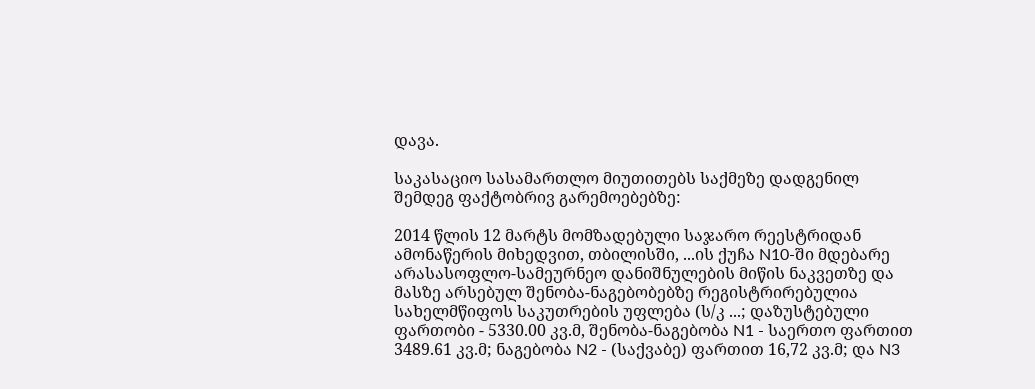დავა.

საკასაციო სასამართლო მიუთითებს საქმეზე დადგენილ შემდეგ ფაქტობრივ გარემოებებზე:

2014 წლის 12 მარტს მომზადებული საჯარო რეესტრიდან ამონაწერის მიხედვით, თბილისში, ...ის ქუჩა N10-ში მდებარე არასასოფლო-სამეურნეო დანიშნულების მიწის ნაკვეთზე და მასზე არსებულ შენობა-ნაგებობებზე რეგისტრირებულია სახელმწიფოს საკუთრების უფლება (ს/კ ...; დაზუსტებული ფართობი - 5330.00 კვ.მ, შენობა-ნაგებობა N1 - საერთო ფართით 3489.61 კვ.მ; ნაგებობა N2 - (საქვაბე) ფართით 16,72 კვ.მ; და N3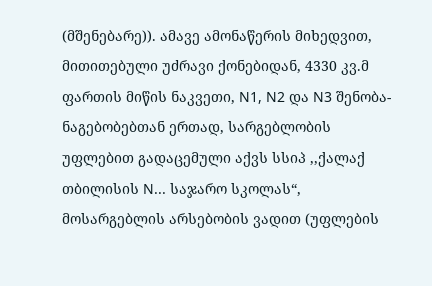(მშენებარე)). ამავე ამონაწერის მიხედვით, მითითებული უძრავი ქონებიდან, 4330 კვ.მ ფართის მიწის ნაკვეთი, N1, N2 და N3 შენობა-ნაგებობებთან ერთად, სარგებლობის უფლებით გადაცემული აქვს სსიპ ,,ქალაქ თბილისის N... საჯარო სკოლას“, მოსარგებლის არსებობის ვადით (უფლების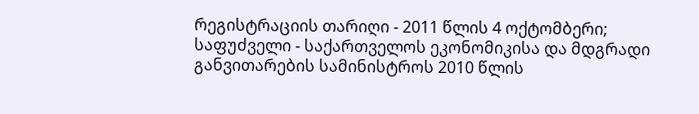რეგისტრაციის თარიღი - 2011 წლის 4 ოქტომბერი; საფუძველი - საქართველოს ეკონომიკისა და მდგრადი განვითარების სამინისტროს 2010 წლის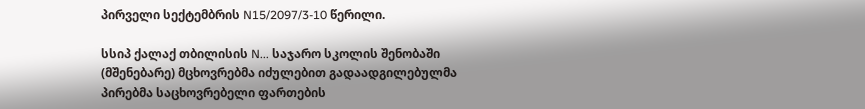პირველი სექტემბრის N15/2097/3-10 წერილი.

სსიპ ქალაქ თბილისის N... საჯარო სკოლის შენობაში (მშენებარე) მცხოვრებმა იძულებით გადაადგილებულმა პირებმა საცხოვრებელი ფართების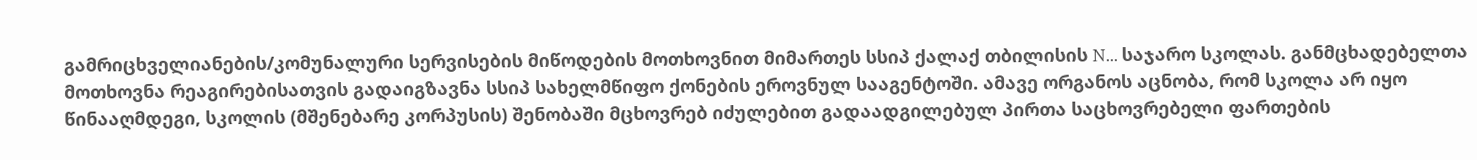გამრიცხველიანების/კომუნალური სერვისების მიწოდების მოთხოვნით მიმართეს სსიპ ქალაქ თბილისის N... საჯარო სკოლას. განმცხადებელთა მოთხოვნა რეაგირებისათვის გადაიგზავნა სსიპ სახელმწიფო ქონების ეროვნულ სააგენტოში. ამავე ორგანოს აცნობა, რომ სკოლა არ იყო წინააღმდეგი, სკოლის (მშენებარე კორპუსის) შენობაში მცხოვრებ იძულებით გადაადგილებულ პირთა საცხოვრებელი ფართების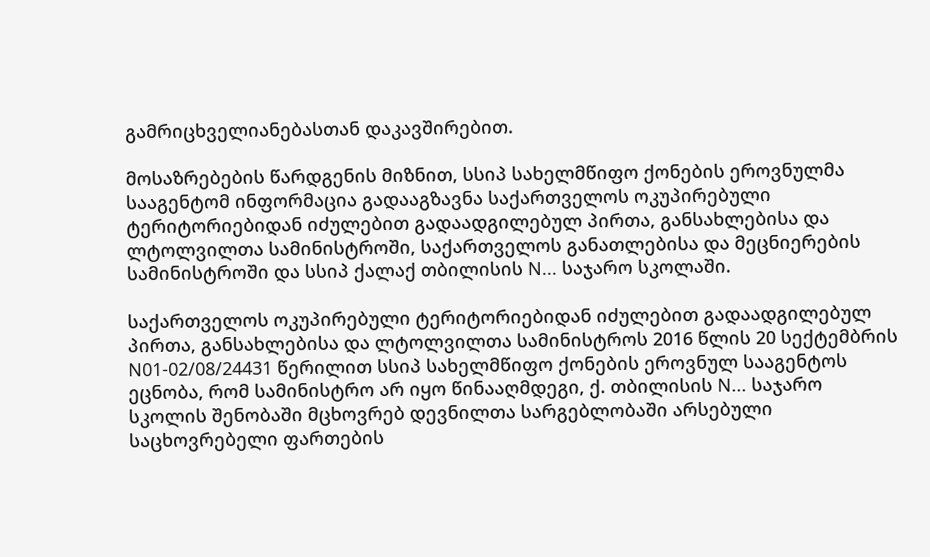გამრიცხველიანებასთან დაკავშირებით.

მოსაზრებების წარდგენის მიზნით, სსიპ სახელმწიფო ქონების ეროვნულმა სააგენტომ ინფორმაცია გადააგზავნა საქართველოს ოკუპირებული ტერიტორიებიდან იძულებით გადაადგილებულ პირთა, განსახლებისა და ლტოლვილთა სამინისტროში, საქართველოს განათლებისა და მეცნიერების სამინისტროში და სსიპ ქალაქ თბილისის N... საჯარო სკოლაში.

საქართველოს ოკუპირებული ტერიტორიებიდან იძულებით გადაადგილებულ პირთა, განსახლებისა და ლტოლვილთა სამინისტროს 2016 წლის 20 სექტემბრის N01-02/08/24431 წერილით სსიპ სახელმწიფო ქონების ეროვნულ სააგენტოს ეცნობა, რომ სამინისტრო არ იყო წინააღმდეგი, ქ. თბილისის N... საჯარო სკოლის შენობაში მცხოვრებ დევნილთა სარგებლობაში არსებული საცხოვრებელი ფართების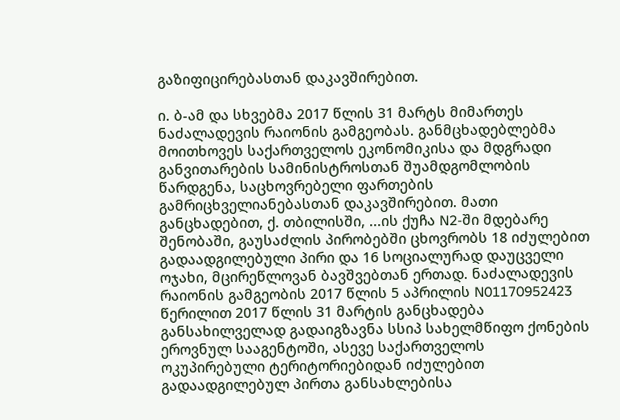გაზიფიცირებასთან დაკავშირებით.

ი. ბ-ამ და სხვებმა 2017 წლის 31 მარტს მიმართეს ნაძალადევის რაიონის გამგეობას. განმცხადებლებმა მოითხოვეს საქართველოს ეკონომიკისა და მდგრადი განვითარების სამინისტროსთან შუამდგომლობის წარდგენა, საცხოვრებელი ფართების გამრიცხველიანებასთან დაკავშირებით. მათი განცხადებით, ქ. თბილისში, ...ის ქუჩა N2-ში მდებარე შენობაში, გაუსაძლის პირობებში ცხოვრობს 18 იძულებით გადაადგილებული პირი და 16 სოციალურად დაუცველი ოჯახი, მცირეწლოვან ბავშვებთან ერთად. ნაძალადევის რაიონის გამგეობის 2017 წლის 5 აპრილის N01170952423 წერილით 2017 წლის 31 მარტის განცხადება განსახილველად გადაიგზავნა სსიპ სახელმწიფო ქონების ეროვნულ სააგენტოში, ასევე საქართველოს ოკუპირებული ტერიტორიებიდან იძულებით გადაადგილებულ პირთა განსახლებისა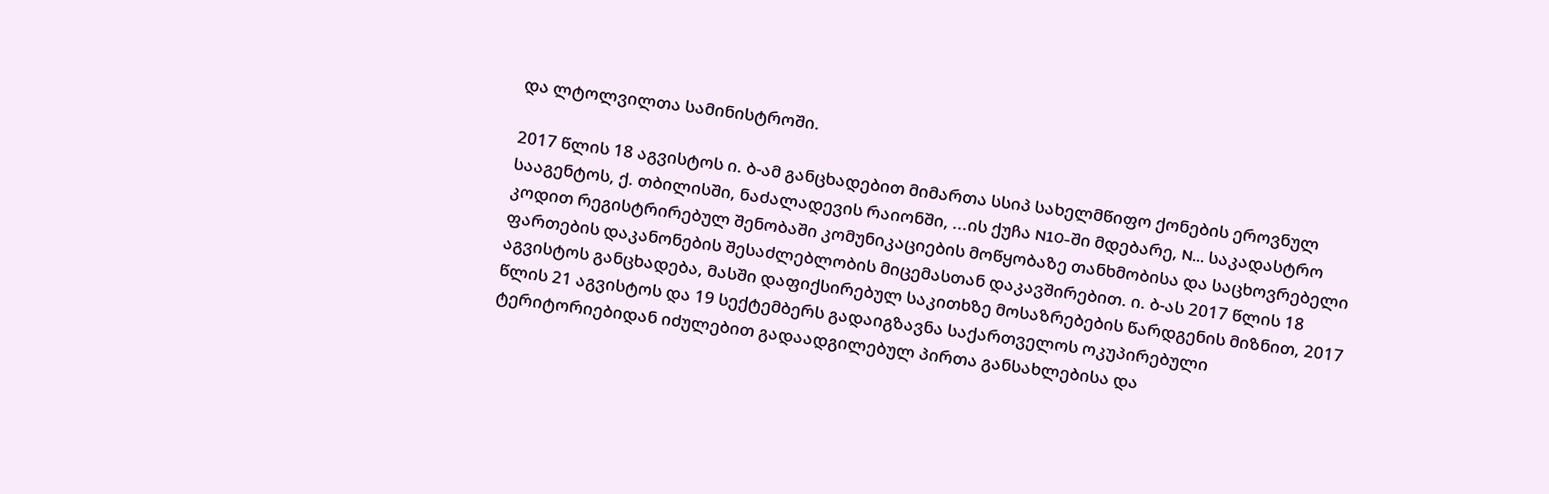და ლტოლვილთა სამინისტროში.

2017 წლის 18 აგვისტოს ი. ბ-ამ განცხადებით მიმართა სსიპ სახელმწიფო ქონების ეროვნულ სააგენტოს, ქ. თბილისში, ნაძალადევის რაიონში, ...ის ქუჩა N10-ში მდებარე, N... საკადასტრო კოდით რეგისტრირებულ შენობაში კომუნიკაციების მოწყობაზე თანხმობისა და საცხოვრებელი ფართების დაკანონების შესაძლებლობის მიცემასთან დაკავშირებით. ი. ბ-ას 2017 წლის 18 აგვისტოს განცხადება, მასში დაფიქსირებულ საკითხზე მოსაზრებების წარდგენის მიზნით, 2017 წლის 21 აგვისტოს და 19 სექტემბერს გადაიგზავნა საქართველოს ოკუპირებული ტერიტორიებიდან იძულებით გადაადგილებულ პირთა განსახლებისა და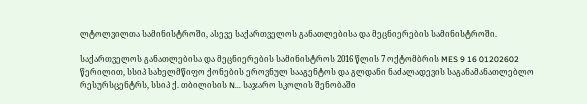ლტოლვილთა სამინისტროში, ასევე საქართველოს განათლებისა და მეცნიერების სამინისტროში.

საქართველოს განათლებისა და მეცნიერების სამინისტროს 2016 წლის 7 ოქტომბრის MES 9 16 01202602 წერილით, სსიპ სახელმწიფო ქონების ეროვნულ სააგენტოს და გლდანი ნაძალადევის საგანამანათლებლო რესურსცენტრს, სსიპ ქ. თბილისის N... საჯარო სკოლის შენობაში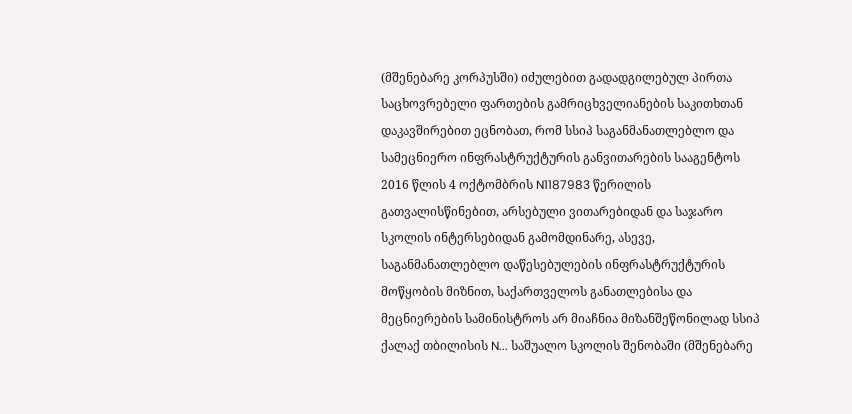(მშენებარე კორპუსში) იძულებით გადადგილებულ პირთა საცხოვრებელი ფართების გამრიცხველიანების საკითხთან დაკავშირებით ეცნობათ, რომ სსიპ საგანმანათლებლო და სამეცნიერო ინფრასტრუქტურის განვითარების სააგენტოს 2016 წლის 4 ოქტომბრის N1187983 წერილის გათვალისწინებით, არსებული ვითარებიდან და საჯარო სკოლის ინტერსებიდან გამომდინარე, ასევე, საგანმანათლებლო დაწესებულების ინფრასტრუქტურის მოწყობის მიზნით, საქართველოს განათლებისა და მეცნიერების სამინისტროს არ მიაჩნია მიზანშეწონილად სსიპ ქალაქ თბილისის N... საშუალო სკოლის შენობაში (მშენებარე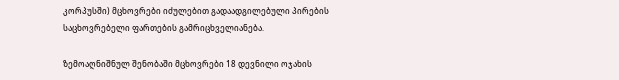კორპუსში) მცხოვრები იძულებით გადაადგილებული პირების საცხოვრებელი ფართების გამრიცხველიანება.

ზემოაღნიშნულ შენობაში მცხოვრები 18 დევნილი ოჯახის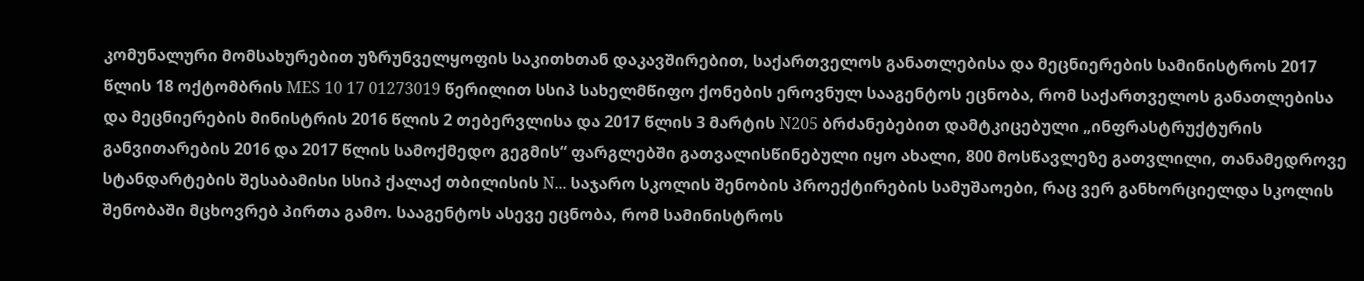კომუნალური მომსახურებით უზრუნველყოფის საკითხთან დაკავშირებით, საქართველოს განათლებისა და მეცნიერების სამინისტროს 2017 წლის 18 ოქტომბრის MES 10 17 01273019 წერილით სსიპ სახელმწიფო ქონების ეროვნულ სააგენტოს ეცნობა, რომ საქართველოს განათლებისა და მეცნიერების მინისტრის 2016 წლის 2 თებერვლისა და 2017 წლის 3 მარტის N205 ბრძანებებით დამტკიცებული „ინფრასტრუქტურის განვითარების 2016 და 2017 წლის სამოქმედო გეგმის“ ფარგლებში გათვალისწინებული იყო ახალი, 800 მოსწავლეზე გათვლილი, თანამედროვე სტანდარტების შესაბამისი სსიპ ქალაქ თბილისის N... საჯარო სკოლის შენობის პროექტირების სამუშაოები, რაც ვერ განხორციელდა სკოლის შენობაში მცხოვრებ პირთა გამო. სააგენტოს ასევე ეცნობა, რომ სამინისტროს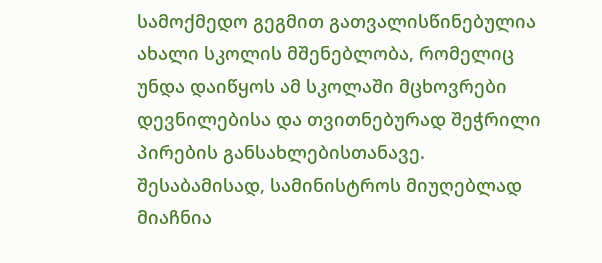სამოქმედო გეგმით გათვალისწინებულია ახალი სკოლის მშენებლობა, რომელიც უნდა დაიწყოს ამ სკოლაში მცხოვრები დევნილებისა და თვითნებურად შეჭრილი პირების განსახლებისთანავე. შესაბამისად, სამინისტროს მიუღებლად მიაჩნია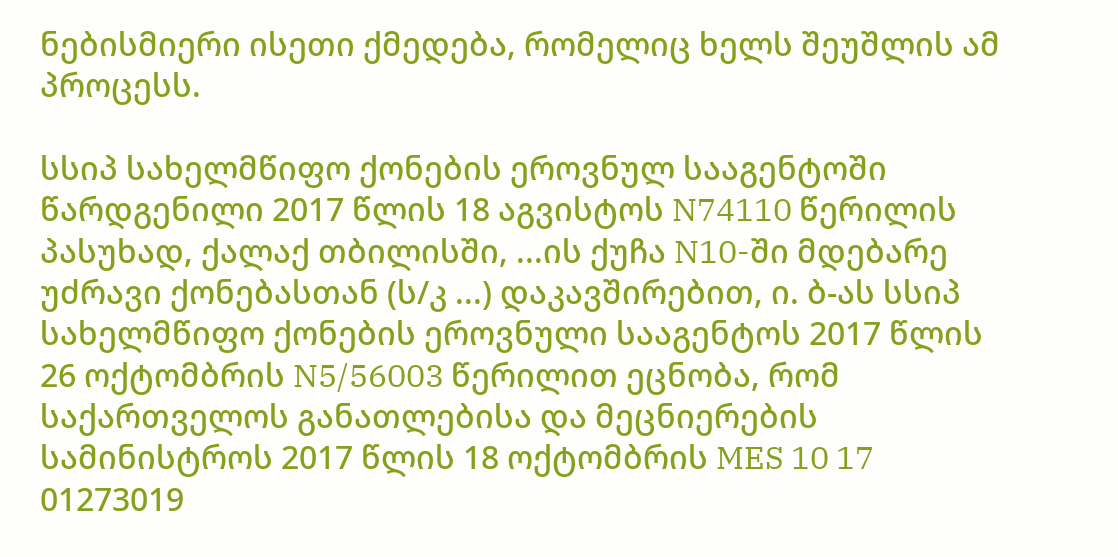ნებისმიერი ისეთი ქმედება, რომელიც ხელს შეუშლის ამ პროცესს.

სსიპ სახელმწიფო ქონების ეროვნულ სააგენტოში წარდგენილი 2017 წლის 18 აგვისტოს N74110 წერილის პასუხად, ქალაქ თბილისში, ...ის ქუჩა N10-ში მდებარე უძრავი ქონებასთან (ს/კ ...) დაკავშირებით, ი. ბ-ას სსიპ სახელმწიფო ქონების ეროვნული სააგენტოს 2017 წლის 26 ოქტომბრის N5/56003 წერილით ეცნობა, რომ საქართველოს განათლებისა და მეცნიერების სამინისტროს 2017 წლის 18 ოქტომბრის MES 10 17 01273019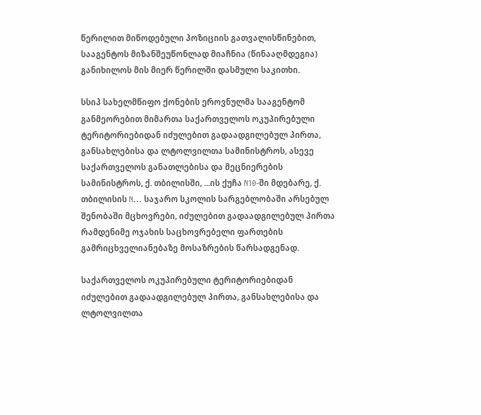წერილით მიწოდებული პოზიციის გათვალისწინებით, სააგენტოს მიზანშეუწონლად მიაჩნია (წინააღმდეგია) განიხილოს მის მიერ წერილში დასმული საკითხი.

სსიპ სახელმწიფო ქონების ეროვნულმა სააგენტომ განმეორებით მიმართა საქართველოს ოკუპირებული ტერიტორიებიდან იძულებით გადაადგილებულ პირთა, განსახლებისა და ლტოლვილთა სამინისტროს, ასევე საქართველოს განათლებისა და მეცნიერების სამინისტროს, ქ. თბილისში, ...ის ქუჩა N10-ში მდებარე, ქ. თბილისის N... საჯარო სკოლის სარგებლობაში არსებულ შენობაში მცხოვრები, იძულებით გადაადგილებულ პირთა რამდენიმე ოჯახის საცხოვრებელი ფართების გამრიცხველიანებაზე მოსაზრების წარსადგენად.

საქართველოს ოკუპირებული ტერიტორიებიდან იძულებით გადაადგილებულ პირთა, განსახლებისა და ლტოლვილთა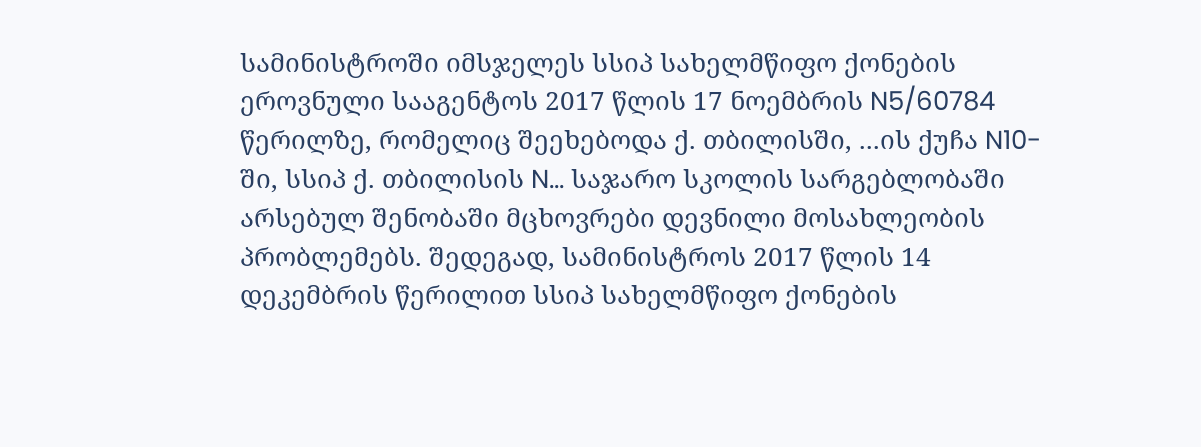სამინისტროში იმსჯელეს სსიპ სახელმწიფო ქონების ეროვნული სააგენტოს 2017 წლის 17 ნოემბრის N5/60784 წერილზე, რომელიც შეეხებოდა ქ. თბილისში, ...ის ქუჩა N10-ში, სსიპ ქ. თბილისის N... საჯარო სკოლის სარგებლობაში არსებულ შენობაში მცხოვრები დევნილი მოსახლეობის პრობლემებს. შედეგად, სამინისტროს 2017 წლის 14 დეკემბრის წერილით სსიპ სახელმწიფო ქონების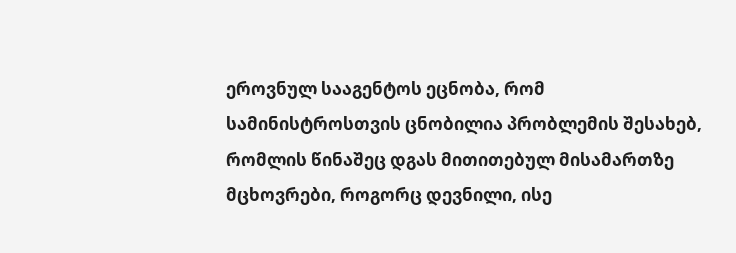ეროვნულ სააგენტოს ეცნობა, რომ სამინისტროსთვის ცნობილია პრობლემის შესახებ, რომლის წინაშეც დგას მითითებულ მისამართზე მცხოვრები, როგორც დევნილი, ისე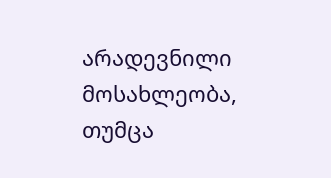არადევნილი მოსახლეობა, თუმცა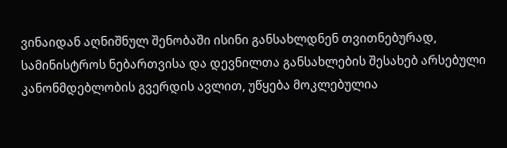ვინაიდან აღნიშნულ შენობაში ისინი განსახლდნენ თვითნებურად, სამინისტროს ნებართვისა და დევნილთა განსახლების შესახებ არსებული კანონმდებლობის გვერდის ავლით, უწყება მოკლებულია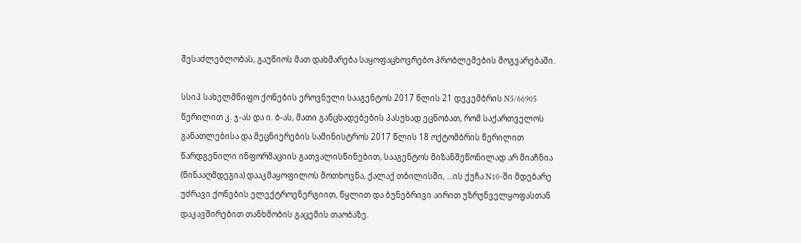შესაძლებლობას, გაუწიოს მათ დახმარება საყოფაცხოვრებო პრობლემების მოგვარებაში.

სსიპ სახელმწიფო ქონების ეროვნული სააგენტოს 2017 წლის 21 დეკემბრის N5/66905 წერილით კ. ჯ-ას და ი. ბ-ას, მათი განცხადებების პასუხად ეცნობათ, რომ საქართველოს განათლებისა და მეცნიერების სამინისტროს 2017 წლის 18 ოქტომბრის წერილით წარდგენილი ინფორმაციის გათვალისწინებით, სააგენტოს მიზანშეწონილად არ მიაჩნია (წინააღმდეგია) დააკმაყოფილოს მოთხოვნა, ქალაქ თბილისში, ...ის ქუჩა N10-ში მდებარე უძრავი ქონების ელექტროენერგიით, წყლით და ბუნებრივი აირით უზრუნველყოფასთან დაკავშირებით თანხმობის გაცემის თაობაზე.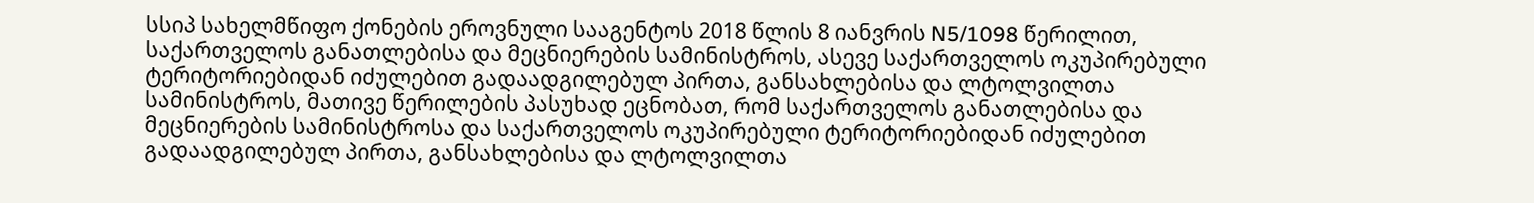სსიპ სახელმწიფო ქონების ეროვნული სააგენტოს 2018 წლის 8 იანვრის N5/1098 წერილით, საქართველოს განათლებისა და მეცნიერების სამინისტროს, ასევე საქართველოს ოკუპირებული ტერიტორიებიდან იძულებით გადაადგილებულ პირთა, განსახლებისა და ლტოლვილთა სამინისტროს, მათივე წერილების პასუხად ეცნობათ, რომ საქართველოს განათლებისა და მეცნიერების სამინისტროსა და საქართველოს ოკუპირებული ტერიტორიებიდან იძულებით გადაადგილებულ პირთა, განსახლებისა და ლტოლვილთა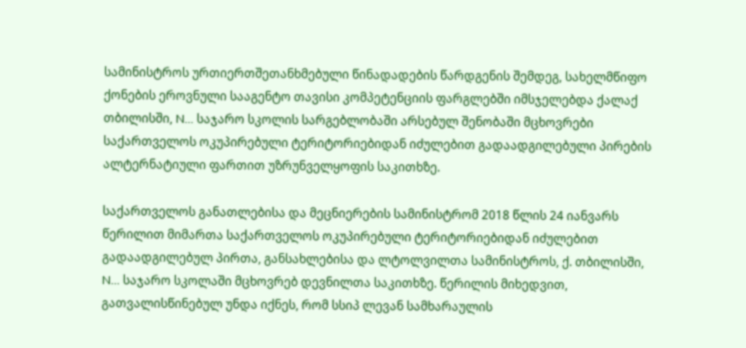სამინისტროს ურთიერთშეთანხმებული წინადადების წარდგენის შემდეგ, სახელმწიფო ქონების ეროვნული სააგენტო თავისი კომპეტენციის ფარგლებში იმსჯელებდა ქალაქ თბილისში, N... საჯარო სკოლის სარგებლობაში არსებულ შენობაში მცხოვრები საქართველოს ოკუპირებული ტერიტორიებიდან იძულებით გადაადგილებული პირების ალტერნატიული ფართით უზრუნველყოფის საკითხზე.

საქართველოს განათლებისა და მეცნიერების სამინისტრომ 2018 წლის 24 იანვარს წერილით მიმართა საქართველოს ოკუპირებული ტერიტორიებიდან იძულებით გადაადგილებულ პირთა, განსახლებისა და ლტოლვილთა სამინისტროს, ქ. თბილისში, N... საჯარო სკოლაში მცხოვრებ დევნილთა საკითხზე. წერილის მიხედვით, გათვალისწინებულ უნდა იქნეს, რომ სსიპ ლევან სამხარაულის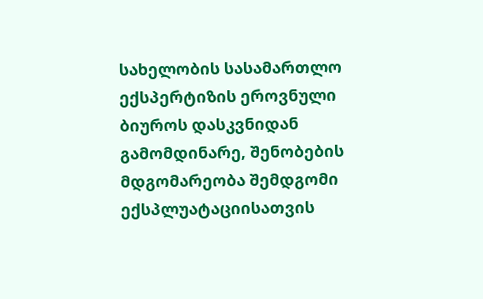სახელობის სასამართლო ექსპერტიზის ეროვნული ბიუროს დასკვნიდან გამომდინარე, შენობების მდგომარეობა შემდგომი ექსპლუატაციისათვის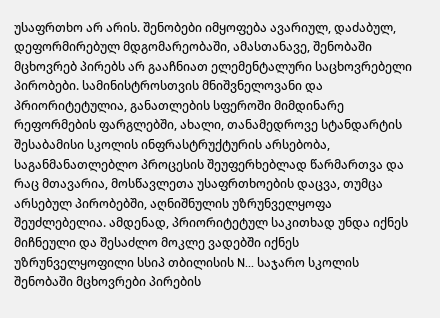უსაფრთხო არ არის. შენობები იმყოფება ავარიულ, დაძაბულ, დეფორმირებულ მდგომარეობაში, ამასთანავე, შენობაში მცხოვრებ პირებს არ გააჩნიათ ელემენტალური საცხოვრებელი პირობები. სამინისტროსთვის მნიშვნელოვანი და პრიორიტეტულია, განათლების სფეროში მიმდინარე რეფორმების ფარგლებში, ახალი, თანამედროვე სტანდარტის შესაბამისი სკოლის ინფრასტრუქტურის არსებობა, საგანმანათლებლო პროცესის შეუფერხებლად წარმართვა და რაც მთავარია, მოსწავლეთა უსაფრთხოების დაცვა, თუმცა არსებულ პირობებში, აღნიშნულის უზრუნველყოფა შეუძლებელია. ამდენად, პრიორიტეტულ საკითხად უნდა იქნეს მიჩნეული და შესაძლო მოკლე ვადებში იქნეს უზრუნველყოფილი სსიპ თბილისის N... საჯარო სკოლის შენობაში მცხოვრები პირების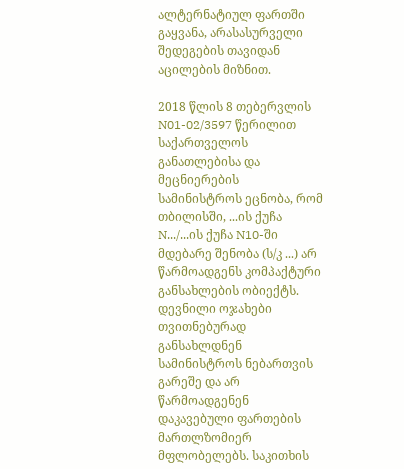ალტერნატიულ ფართში გაყვანა, არასასურველი შედეგების თავიდან აცილების მიზნით.

2018 წლის 8 თებერვლის N01-02/3597 წერილით საქართველოს განათლებისა და მეცნიერების სამინისტროს ეცნობა, რომ თბილისში, ...ის ქუჩა N.../...ის ქუჩა N10-ში მდებარე შენობა (ს/კ ...) არ წარმოადგენს კომპაქტური განსახლების ობიექტს. დევნილი ოჯახები თვითნებურად განსახლდნენ სამინისტროს ნებართვის გარეშე და არ წარმოადგენენ დაკავებული ფართების მართლზომიერ მფლობელებს. საკითხის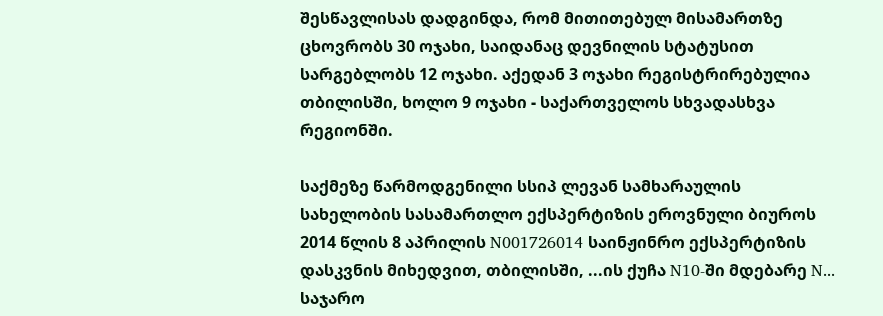შესწავლისას დადგინდა, რომ მითითებულ მისამართზე ცხოვრობს 30 ოჯახი, საიდანაც დევნილის სტატუსით სარგებლობს 12 ოჯახი. აქედან 3 ოჯახი რეგისტრირებულია თბილისში, ხოლო 9 ოჯახი - საქართველოს სხვადასხვა რეგიონში.

საქმეზე წარმოდგენილი სსიპ ლევან სამხარაულის სახელობის სასამართლო ექსპერტიზის ეროვნული ბიუროს 2014 წლის 8 აპრილის N001726014 საინჟინრო ექსპერტიზის დასკვნის მიხედვით, თბილისში, ...ის ქუჩა N10-ში მდებარე N... საჯარო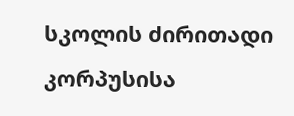სკოლის ძირითადი კორპუსისა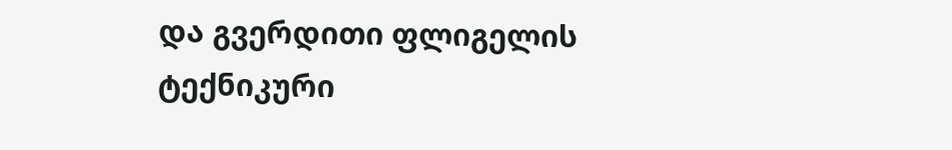და გვერდითი ფლიგელის ტექნიკური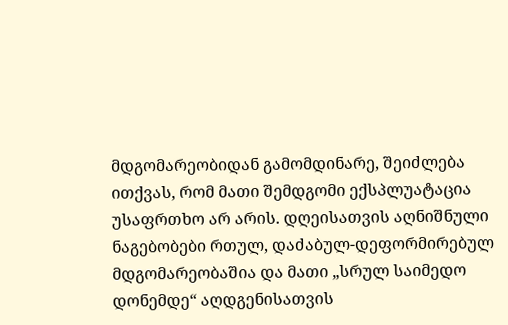მდგომარეობიდან გამომდინარე, შეიძლება ითქვას, რომ მათი შემდგომი ექსპლუატაცია უსაფრთხო არ არის. დღეისათვის აღნიშნული ნაგებობები რთულ, დაძაბულ-დეფორმირებულ მდგომარეობაშია და მათი „სრულ საიმედო დონემდე“ აღდგენისათვის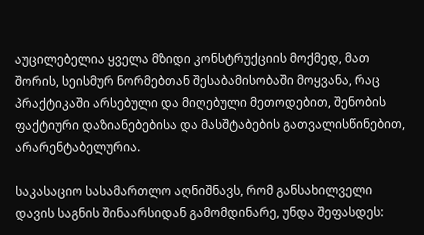აუცილებელია ყველა მზიდი კონსტრუქციის მოქმედ, მათ შორის, სეისმურ ნორმებთან შესაბამისობაში მოყვანა, რაც პრაქტიკაში არსებული და მიღებული მეთოდებით, შენობის ფაქტიური დაზიანებებისა და მასშტაბების გათვალისწინებით, არარენტაბელურია.

საკასაციო სასამართლო აღნიშნავს, რომ განსახილველი დავის საგნის შინაარსიდან გამომდინარე, უნდა შეფასდეს: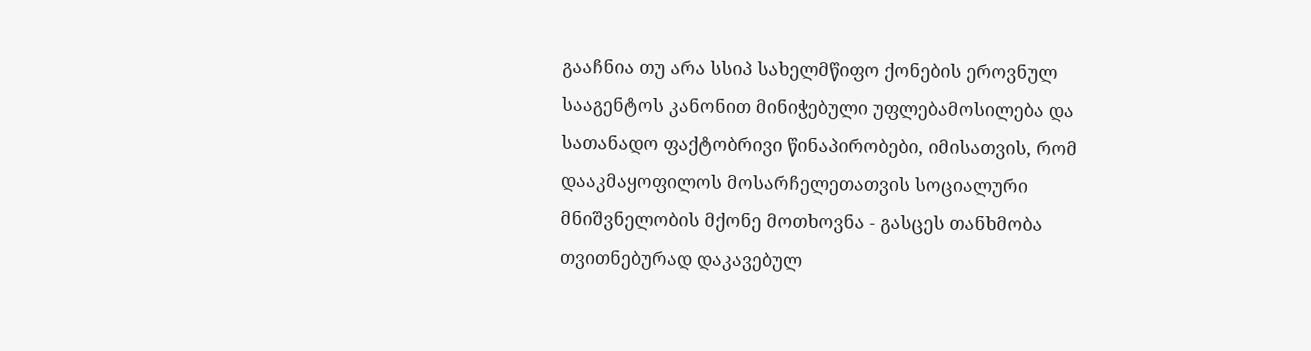გააჩნია თუ არა სსიპ სახელმწიფო ქონების ეროვნულ სააგენტოს კანონით მინიჭებული უფლებამოსილება და სათანადო ფაქტობრივი წინაპირობები, იმისათვის, რომ დააკმაყოფილოს მოსარჩელეთათვის სოციალური მნიშვნელობის მქონე მოთხოვნა - გასცეს თანხმობა თვითნებურად დაკავებულ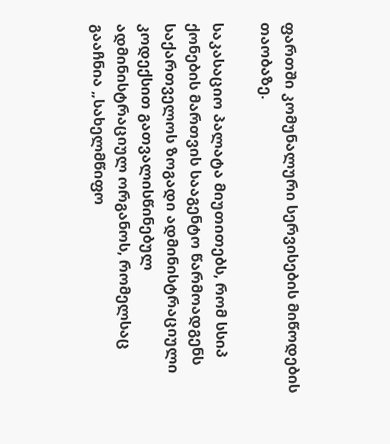ფართში კომუნალური სერვისების მიწოდების თაობაზე.

საკასაციო პალატა მიუთითებს, რომ სსიპ ქონების მართვის სააგენტო წარმოადგენს საქართველოს ზოგადი ადმინისტრაციული კოდექსით გათვალისწინებულ ადმინისტრაციულ ორგანოს, რომელსაც გააჩნია „სახელმწიფო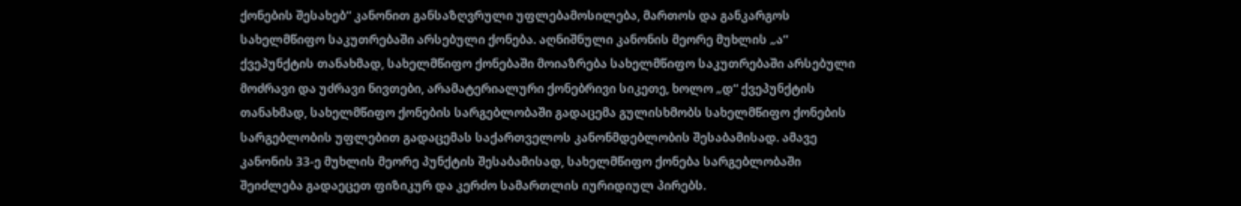ქონების შესახებ“ კანონით განსაზღვრული უფლებამოსილება, მართოს და განკარგოს სახელმწიფო საკუთრებაში არსებული ქონება. აღნიშნული კანონის მეორე მუხლის „ა“ ქვეპუნქტის თანახმად, სახელმწიფო ქონებაში მოიაზრება სახელმწიფო საკუთრებაში არსებული მოძრავი და უძრავი ნივთები, არამატერიალური ქონებრივი სიკეთე, ხოლო „დ“ ქვეპუნქტის თანახმად, სახელმწიფო ქონების სარგებლობაში გადაცემა გულისხმობს სახელმწიფო ქონების სარგებლობის უფლებით გადაცემას საქართველოს კანონმდებლობის შესაბამისად. ამავე კანონის 33-ე მუხლის მეორე პუნქტის შესაბამისად, სახელმწიფო ქონება სარგებლობაში შეიძლება გადაეცეთ ფიზიკურ და კერძო სამართლის იურიდიულ პირებს.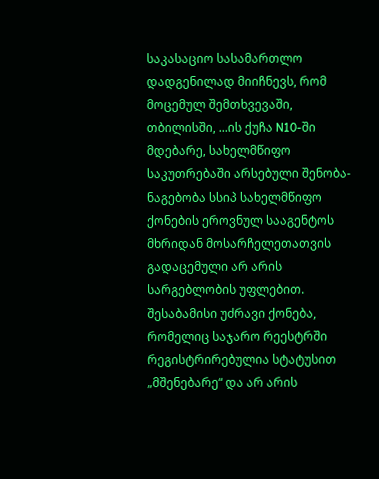საკასაციო სასამართლო დადგენილად მიიჩნევს, რომ მოცემულ შემთხვევაში, თბილისში, ...ის ქუჩა N10-ში მდებარე, სახელმწიფო საკუთრებაში არსებული შენობა-ნაგებობა სსიპ სახელმწიფო ქონების ეროვნულ სააგენტოს მხრიდან მოსარჩელეთათვის გადაცემული არ არის სარგებლობის უფლებით. შესაბამისი უძრავი ქონება, რომელიც საჯარო რეესტრში რეგისტრირებულია სტატუსით „მშენებარე“ და არ არის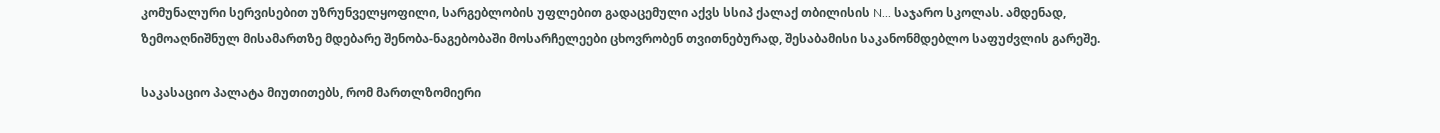კომუნალური სერვისებით უზრუნველყოფილი, სარგებლობის უფლებით გადაცემული აქვს სსიპ ქალაქ თბილისის N... საჯარო სკოლას. ამდენად, ზემოაღნიშნულ მისამართზე მდებარე შენობა-ნაგებობაში მოსარჩელეები ცხოვრობენ თვითნებურად, შესაბამისი საკანონმდებლო საფუძვლის გარეშე.

საკასაციო პალატა მიუთითებს, რომ მართლზომიერი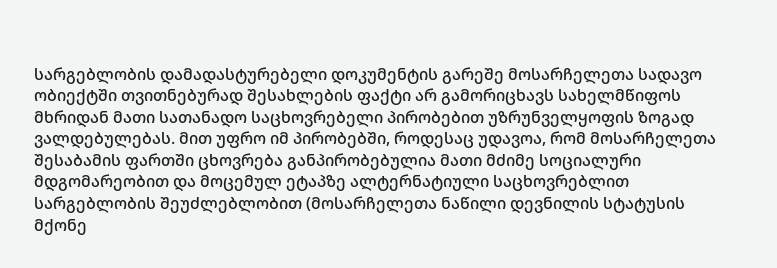სარგებლობის დამადასტურებელი დოკუმენტის გარეშე მოსარჩელეთა სადავო ობიექტში თვითნებურად შესახლების ფაქტი არ გამორიცხავს სახელმწიფოს მხრიდან მათი სათანადო საცხოვრებელი პირობებით უზრუნველყოფის ზოგად ვალდებულებას. მით უფრო იმ პირობებში, როდესაც უდავოა, რომ მოსარჩელეთა შესაბამის ფართში ცხოვრება განპირობებულია მათი მძიმე სოციალური მდგომარეობით და მოცემულ ეტაპზე ალტერნატიული საცხოვრებლით სარგებლობის შეუძლებლობით (მოსარჩელეთა ნაწილი დევნილის სტატუსის მქონე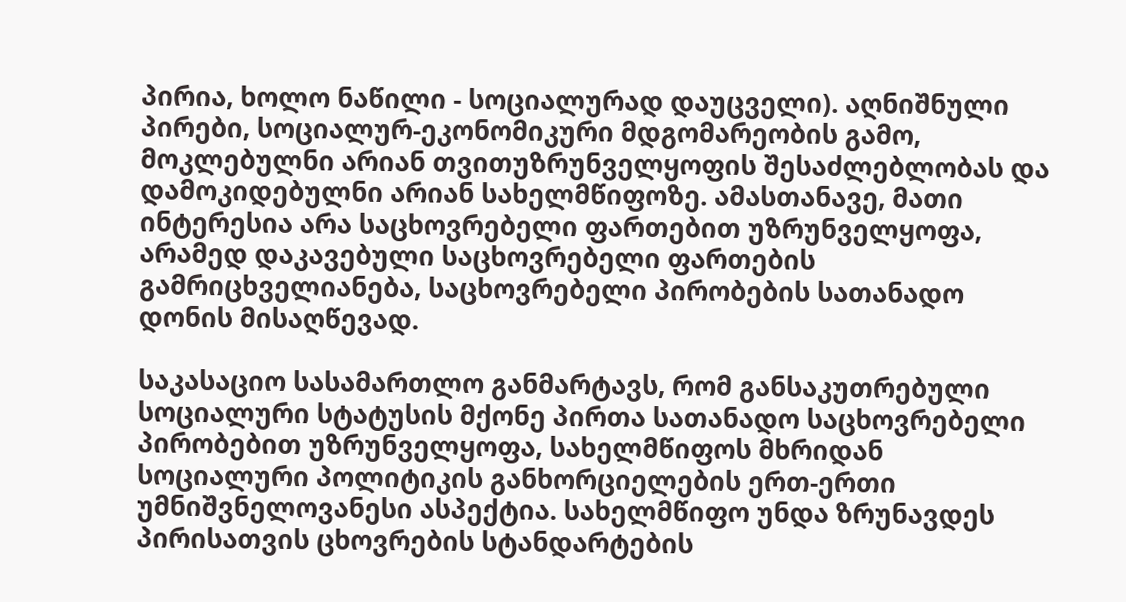პირია, ხოლო ნაწილი - სოციალურად დაუცველი). აღნიშნული პირები, სოციალურ-ეკონომიკური მდგომარეობის გამო, მოკლებულნი არიან თვითუზრუნველყოფის შესაძლებლობას და დამოკიდებულნი არიან სახელმწიფოზე. ამასთანავე, მათი ინტერესია არა საცხოვრებელი ფართებით უზრუნველყოფა, არამედ დაკავებული საცხოვრებელი ფართების გამრიცხველიანება, საცხოვრებელი პირობების სათანადო დონის მისაღწევად.

საკასაციო სასამართლო განმარტავს, რომ განსაკუთრებული სოციალური სტატუსის მქონე პირთა სათანადო საცხოვრებელი პირობებით უზრუნველყოფა, სახელმწიფოს მხრიდან სოციალური პოლიტიკის განხორციელების ერთ-ერთი უმნიშვნელოვანესი ასპექტია. სახელმწიფო უნდა ზრუნავდეს პირისათვის ცხოვრების სტანდარტების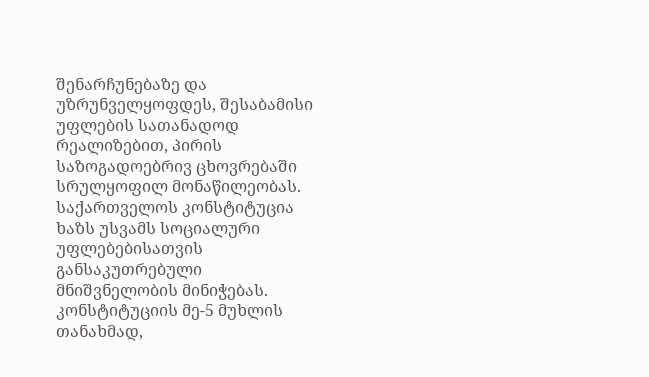შენარჩუნებაზე და უზრუნველყოფდეს, შესაბამისი უფლების სათანადოდ რეალიზებით, პირის საზოგადოებრივ ცხოვრებაში სრულყოფილ მონაწილეობას. საქართველოს კონსტიტუცია ხაზს უსვამს სოციალური უფლებებისათვის განსაკუთრებული მნიშვნელობის მინიჭებას. კონსტიტუციის მე-5 მუხლის თანახმად,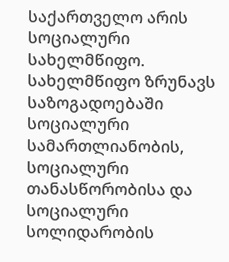საქართველო არის სოციალური სახელმწიფო. სახელმწიფო ზრუნავს საზოგადოებაში სოციალური სამართლიანობის, სოციალური თანასწორობისა და სოციალური სოლიდარობის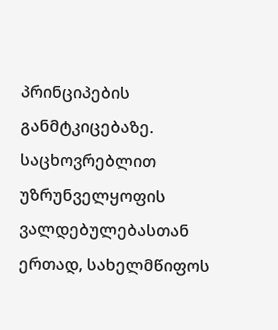პრინციპების განმტკიცებაზე. საცხოვრებლით უზრუნველყოფის ვალდებულებასთან ერთად, სახელმწიფოს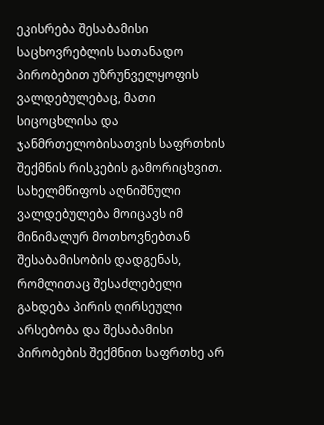ეკისრება შესაბამისი საცხოვრებლის სათანადო პირობებით უზრუნველყოფის ვალდებულებაც, მათი სიცოცხლისა და ჯანმრთელობისათვის საფრთხის შექმნის რისკების გამორიცხვით. სახელმწიფოს აღნიშნული ვალდებულება მოიცავს იმ მინიმალურ მოთხოვნებთან შესაბამისობის დადგენას, რომლითაც შესაძლებელი გახდება პირის ღირსეული არსებობა და შესაბამისი პირობების შექმნით საფრთხე არ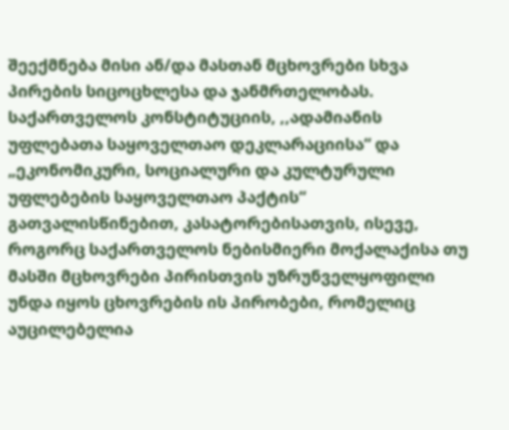შეექმნება მისი ან/და მასთან მცხოვრები სხვა პირების სიცოცხლესა და ჯანმრთელობას. საქართველოს კონსტიტუციის, ,,ადამიანის უფლებათა საყოველთაო დეკლარაციისა“ და „ეკონომიკური, სოციალური და კულტურული უფლებების საყოველთაო პაქტის“ გათვალისწინებით, კასატორებისათვის, ისევე, როგორც საქართველოს ნებისმიერი მოქალაქისა თუ მასში მცხოვრები პირისთვის უზრუნველყოფილი უნდა იყოს ცხოვრების ის პირობები, რომელიც აუცილებელია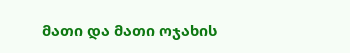მათი და მათი ოჯახის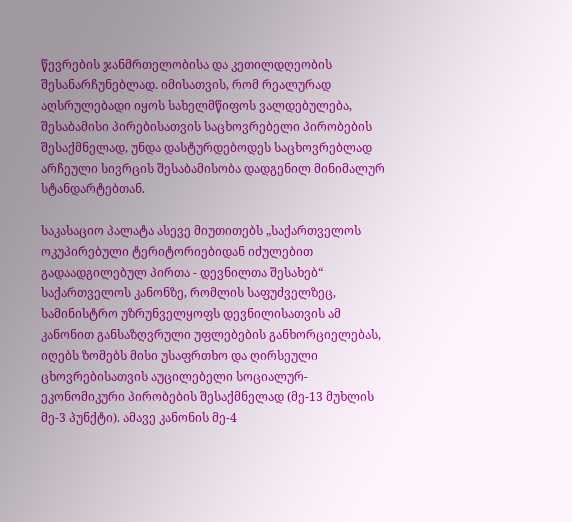წევრების ჯანმრთელობისა და კეთილდღეობის შესანარჩუნებლად. იმისათვის, რომ რეალურად აღსრულებადი იყოს სახელმწიფოს ვალდებულება, შესაბამისი პირებისათვის საცხოვრებელი პირობების შესაქმნელად, უნდა დასტურდებოდეს საცხოვრებლად არჩეული სივრცის შესაბამისობა დადგენილ მინიმალურ სტანდარტებთან.

საკასაციო პალატა ასევე მიუთითებს „საქართველოს ოკუპირებული ტერიტორიებიდან იძულებით გადაადგილებულ პირთა - დევნილთა შესახებ“ საქართველოს კანონზე, რომლის საფუძველზეც, სამინისტრო უზრუნველყოფს დევნილისათვის ამ კანონით განსაზღვრული უფლებების განხორციელებას, იღებს ზომებს მისი უსაფრთხო და ღირსეული ცხოვრებისათვის აუცილებელი სოციალურ-ეკონომიკური პირობების შესაქმნელად (მე-13 მუხლის მე-3 პუნქტი). ამავე კანონის მე-4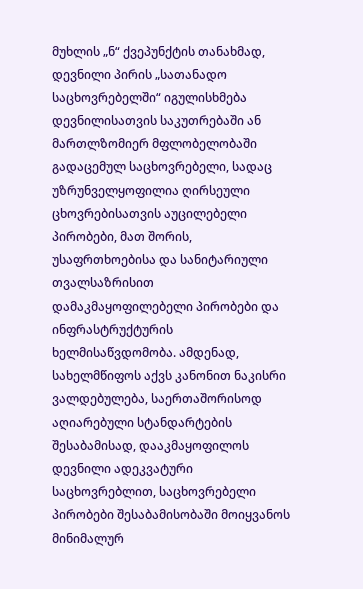მუხლის „ნ“ ქვეპუნქტის თანახმად, დევნილი პირის „სათანადო საცხოვრებელში“ იგულისხმება დევნილისათვის საკუთრებაში ან მართლზომიერ მფლობელობაში გადაცემულ საცხოვრებელი, სადაც უზრუნველყოფილია ღირსეული ცხოვრებისათვის აუცილებელი პირობები, მათ შორის, უსაფრთხოებისა და სანიტარიული თვალსაზრისით დამაკმაყოფილებელი პირობები და ინფრასტრუქტურის ხელმისაწვდომობა. ამდენად, სახელმწიფოს აქვს კანონით ნაკისრი ვალდებულება, საერთაშორისოდ აღიარებული სტანდარტების შესაბამისად, დააკმაყოფილოს დევნილი ადეკვატური საცხოვრებლით, საცხოვრებელი პირობები შესაბამისობაში მოიყვანოს მინიმალურ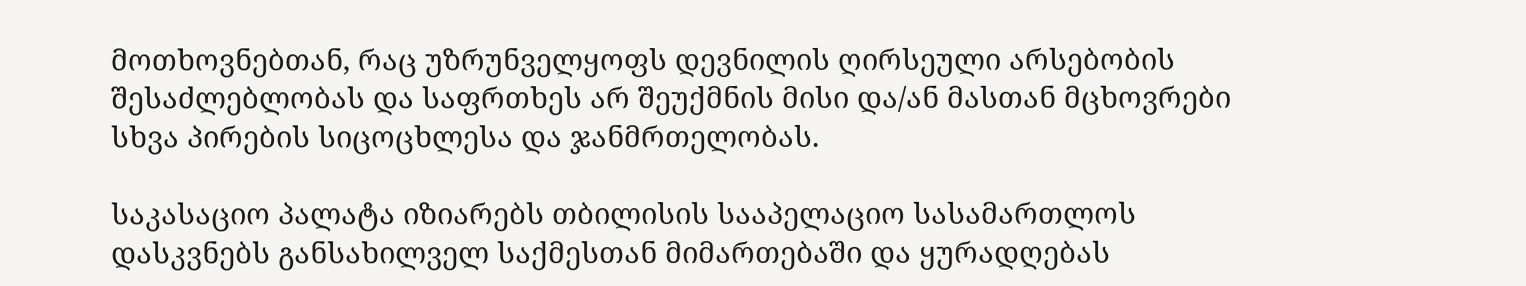მოთხოვნებთან, რაც უზრუნველყოფს დევნილის ღირსეული არსებობის შესაძლებლობას და საფრთხეს არ შეუქმნის მისი და/ან მასთან მცხოვრები სხვა პირების სიცოცხლესა და ჯანმრთელობას.

საკასაციო პალატა იზიარებს თბილისის სააპელაციო სასამართლოს დასკვნებს განსახილველ საქმესთან მიმართებაში და ყურადღებას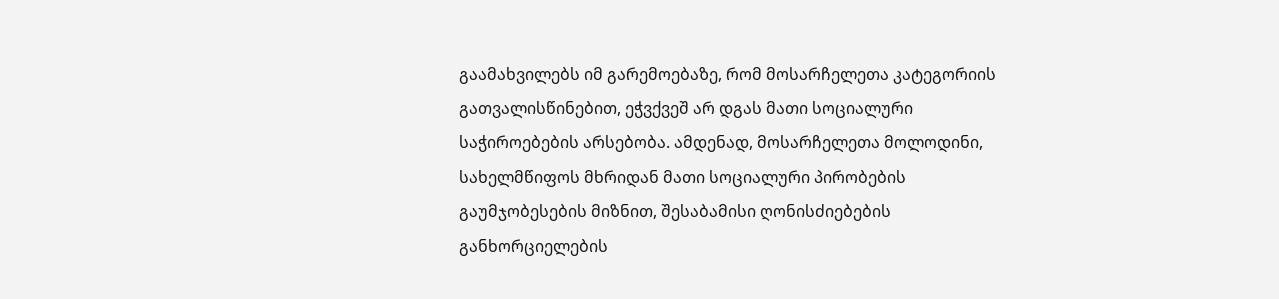გაამახვილებს იმ გარემოებაზე, რომ მოსარჩელეთა კატეგორიის გათვალისწინებით, ეჭვქვეშ არ დგას მათი სოციალური საჭიროებების არსებობა. ამდენად, მოსარჩელეთა მოლოდინი, სახელმწიფოს მხრიდან მათი სოციალური პირობების გაუმჯობესების მიზნით, შესაბამისი ღონისძიებების განხორციელების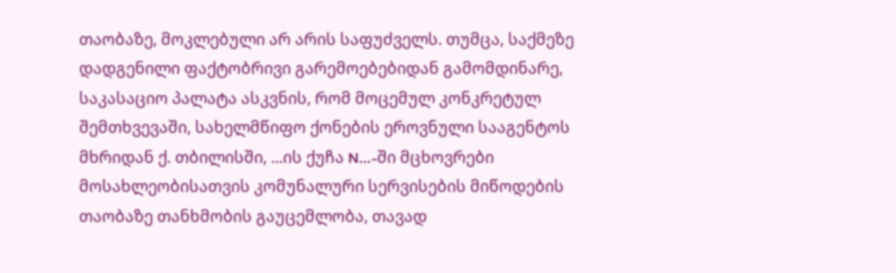თაობაზე, მოკლებული არ არის საფუძველს. თუმცა, საქმეზე დადგენილი ფაქტობრივი გარემოებებიდან გამომდინარე, საკასაციო პალატა ასკვნის, რომ მოცემულ კონკრეტულ შემთხვევაში, სახელმწიფო ქონების ეროვნული სააგენტოს მხრიდან ქ. თბილისში, ...ის ქუჩა N...-ში მცხოვრები მოსახლეობისათვის კომუნალური სერვისების მიწოდების თაობაზე თანხმობის გაუცემლობა, თავად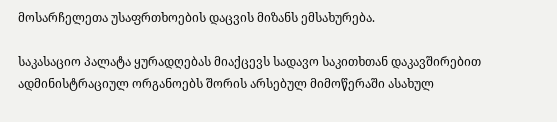მოსარჩელეთა უსაფრთხოების დაცვის მიზანს ემსახურება.

საკასაციო პალატა ყურადღებას მიაქცევს სადავო საკითხთან დაკავშირებით ადმინისტრაციულ ორგანოებს შორის არსებულ მიმოწერაში ასახულ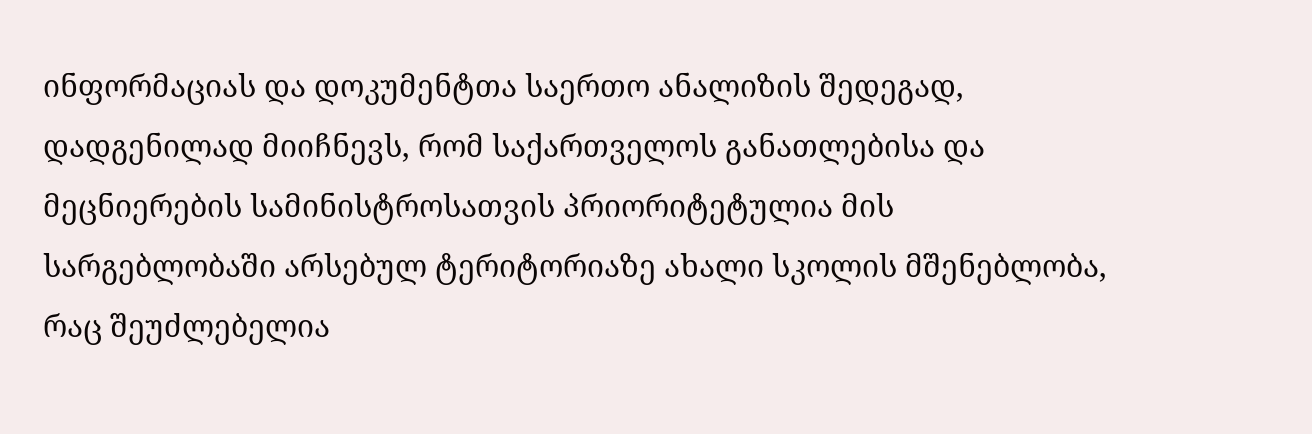ინფორმაციას და დოკუმენტთა საერთო ანალიზის შედეგად, დადგენილად მიიჩნევს, რომ საქართველოს განათლებისა და მეცნიერების სამინისტროსათვის პრიორიტეტულია მის სარგებლობაში არსებულ ტერიტორიაზე ახალი სკოლის მშენებლობა, რაც შეუძლებელია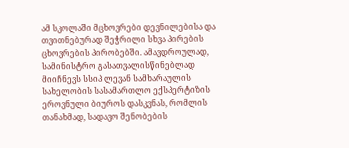ამ სკოლაში მცხოვრები დევნილებისა და თვითნებურად შეჭრილი სხვა პირების ცხოვრების პირობებში. ამავდროულად, სამინისტრო გასათვალისწინებლად მიიჩნევს სსიპ ლევან სამხარაულის სახელობის სასამართლო ექსპერტიზის ეროვნული ბიუროს დასკვნას, რომლის თანახმად, სადავო შენობების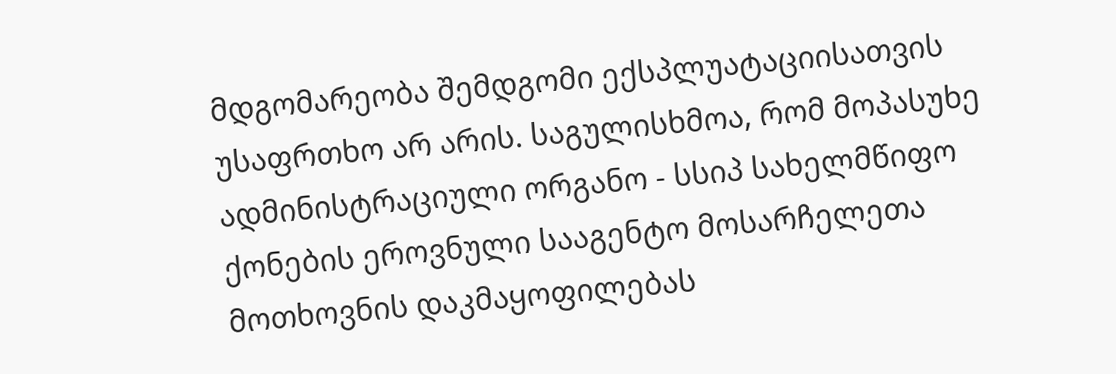მდგომარეობა შემდგომი ექსპლუატაციისათვის უსაფრთხო არ არის. საგულისხმოა, რომ მოპასუხე ადმინისტრაციული ორგანო - სსიპ სახელმწიფო ქონების ეროვნული სააგენტო მოსარჩელეთა მოთხოვნის დაკმაყოფილებას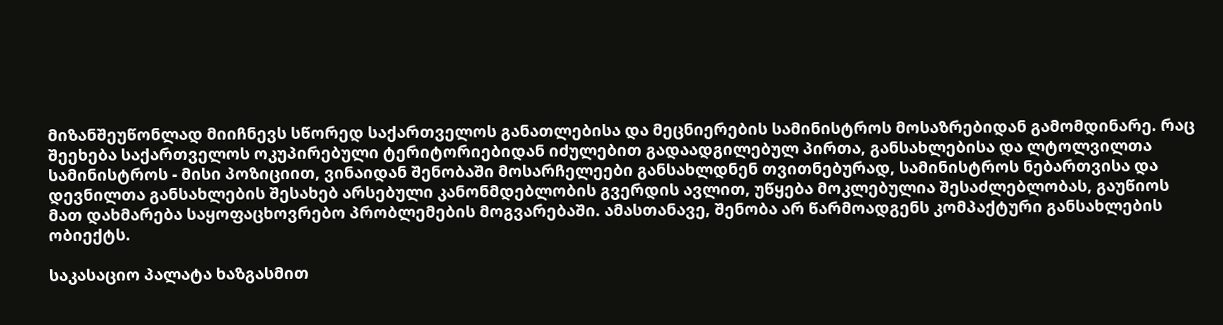მიზანშეუწონლად მიიჩნევს სწორედ საქართველოს განათლებისა და მეცნიერების სამინისტროს მოსაზრებიდან გამომდინარე. რაც შეეხება საქართველოს ოკუპირებული ტერიტორიებიდან იძულებით გადაადგილებულ პირთა, განსახლებისა და ლტოლვილთა სამინისტროს - მისი პოზიციით, ვინაიდან შენობაში მოსარჩელეები განსახლდნენ თვითნებურად, სამინისტროს ნებართვისა და დევნილთა განსახლების შესახებ არსებული კანონმდებლობის გვერდის ავლით, უწყება მოკლებულია შესაძლებლობას, გაუწიოს მათ დახმარება საყოფაცხოვრებო პრობლემების მოგვარებაში. ამასთანავე, შენობა არ წარმოადგენს კომპაქტური განსახლების ობიექტს.

საკასაციო პალატა ხაზგასმით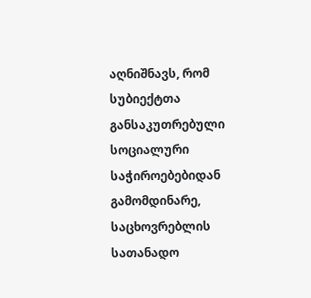აღნიშნავს, რომ სუბიექტთა განსაკუთრებული სოციალური საჭიროებებიდან გამომდინარე, საცხოვრებლის სათანადო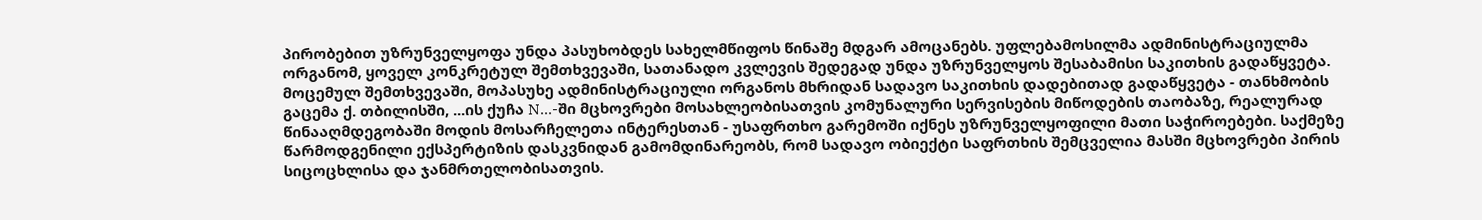პირობებით უზრუნველყოფა უნდა პასუხობდეს სახელმწიფოს წინაშე მდგარ ამოცანებს. უფლებამოსილმა ადმინისტრაციულმა ორგანომ, ყოველ კონკრეტულ შემთხვევაში, სათანადო კვლევის შედეგად უნდა უზრუნველყოს შესაბამისი საკითხის გადაწყვეტა. მოცემულ შემთხვევაში, მოპასუხე ადმინისტრაციული ორგანოს მხრიდან სადავო საკითხის დადებითად გადაწყვეტა - თანხმობის გაცემა ქ. თბილისში, ...ის ქუჩა N...-ში მცხოვრები მოსახლეობისათვის კომუნალური სერვისების მიწოდების თაობაზე, რეალურად წინააღმდეგობაში მოდის მოსარჩელეთა ინტერესთან - უსაფრთხო გარემოში იქნეს უზრუნველყოფილი მათი საჭიროებები. საქმეზე წარმოდგენილი ექსპერტიზის დასკვნიდან გამომდინარეობს, რომ სადავო ობიექტი საფრთხის შემცველია მასში მცხოვრები პირის სიცოცხლისა და ჯანმრთელობისათვის.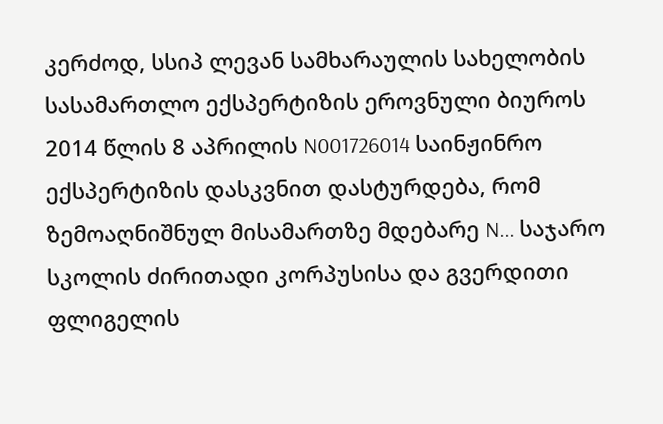კერძოდ, სსიპ ლევან სამხარაულის სახელობის სასამართლო ექსპერტიზის ეროვნული ბიუროს 2014 წლის 8 აპრილის N001726014 საინჟინრო ექსპერტიზის დასკვნით დასტურდება, რომ ზემოაღნიშნულ მისამართზე მდებარე N... საჯარო სკოლის ძირითადი კორპუსისა და გვერდითი ფლიგელის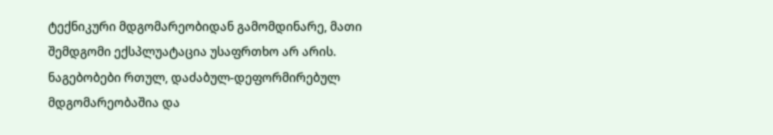ტექნიკური მდგომარეობიდან გამომდინარე, მათი შემდგომი ექსპლუატაცია უსაფრთხო არ არის. ნაგებობები რთულ, დაძაბულ-დეფორმირებულ მდგომარეობაშია და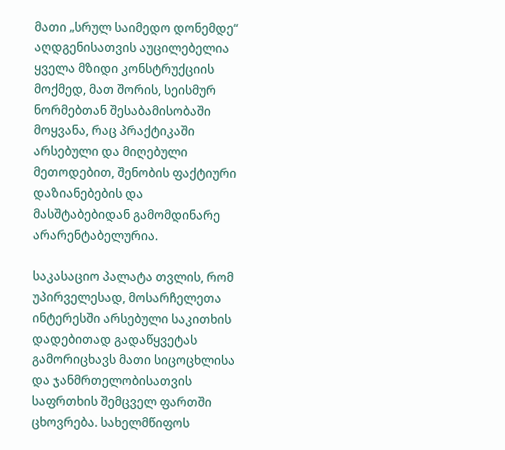მათი „სრულ საიმედო დონემდე“ აღდგენისათვის აუცილებელია ყველა მზიდი კონსტრუქციის მოქმედ, მათ შორის, სეისმურ ნორმებთან შესაბამისობაში მოყვანა, რაც პრაქტიკაში არსებული და მიღებული მეთოდებით, შენობის ფაქტიური დაზიანებების და მასშტაბებიდან გამომდინარე არარენტაბელურია.

საკასაციო პალატა თვლის, რომ უპირველესად, მოსარჩელეთა ინტერესში არსებული საკითხის დადებითად გადაწყვეტას გამორიცხავს მათი სიცოცხლისა და ჯანმრთელობისათვის საფრთხის შემცველ ფართში ცხოვრება. სახელმწიფოს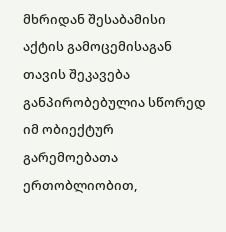მხრიდან შესაბამისი აქტის გამოცემისაგან თავის შეკავება განპირობებულია სწორედ იმ ობიექტურ გარემოებათა ერთობლიობით,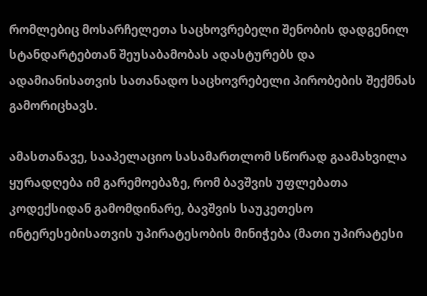რომლებიც მოსარჩელეთა საცხოვრებელი შენობის დადგენილ სტანდარტებთან შეუსაბამობას ადასტურებს და ადამიანისათვის სათანადო საცხოვრებელი პირობების შექმნას გამორიცხავს.

ამასთანავე, სააპელაციო სასამართლომ სწორად გაამახვილა ყურადღება იმ გარემოებაზე, რომ ბავშვის უფლებათა კოდექსიდან გამომდინარე, ბავშვის საუკეთესო ინტერესებისათვის უპირატესობის მინიჭება (მათი უპირატესი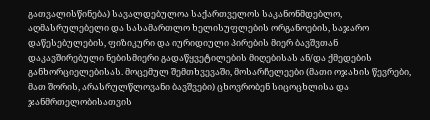გათვალისწინება) სავალდებულოა საქართველოს საკანონმდებლო, აღმასრულებელი და სასამართლო ხელისუფლების ორგანოების, საჯარო დაწესებულების, ფიზიკური და იურიდიული პირების მიერ ბავშვთან დაკავშირებული ნებისმიერი გადაწყვეტილების მიღებისას ან/და ქმედების განხორციელებისას. მოცემულ შემთხვევაში, მოსარჩელეები (მათი ოჯახის წევრები, მათ შორის, არასრულწლოვანი ბავშვები) ცხოვრობენ სიცოცხლისა და ჯანმრთელობისათვის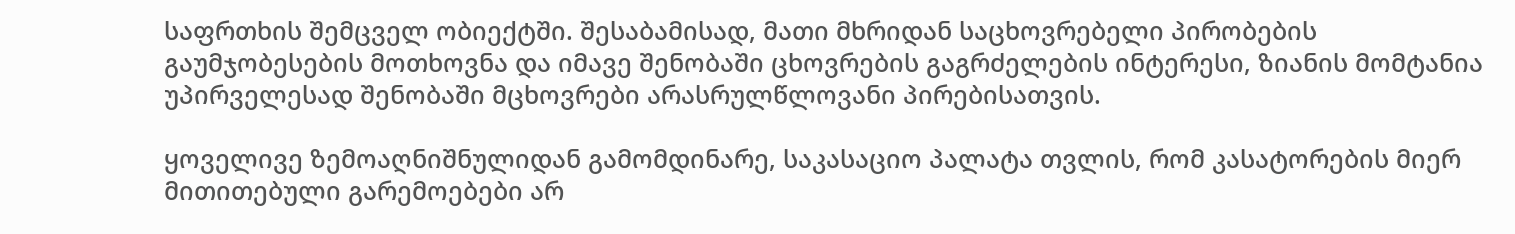საფრთხის შემცველ ობიექტში. შესაბამისად, მათი მხრიდან საცხოვრებელი პირობების გაუმჯობესების მოთხოვნა და იმავე შენობაში ცხოვრების გაგრძელების ინტერესი, ზიანის მომტანია უპირველესად შენობაში მცხოვრები არასრულწლოვანი პირებისათვის.

ყოველივე ზემოაღნიშნულიდან გამომდინარე, საკასაციო პალატა თვლის, რომ კასატორების მიერ მითითებული გარემოებები არ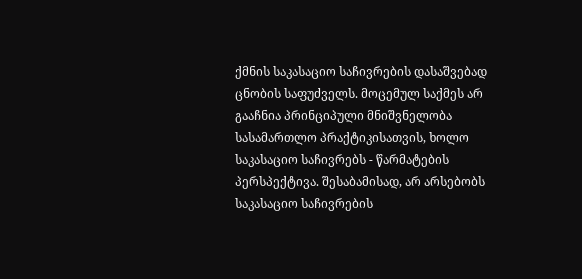ქმნის საკასაციო საჩივრების დასაშვებად ცნობის საფუძველს. მოცემულ საქმეს არ გააჩნია პრინციპული მნიშვნელობა სასამართლო პრაქტიკისათვის, ხოლო საკასაციო საჩივრებს - წარმატების პერსპექტივა. შესაბამისად, არ არსებობს საკასაციო საჩივრების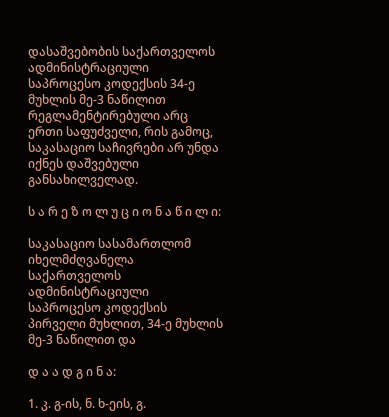დასაშვებობის საქართველოს ადმინისტრაციული საპროცესო კოდექსის 34-ე მუხლის მე-3 ნაწილით რეგლამენტირებული არც ერთი საფუძველი, რის გამოც, საკასაციო საჩივრები არ უნდა იქნეს დაშვებული განსახილველად.

ს ა რ ე ზ ო ლ უ ც ი ო ნ ა წ ი ლ ი:

საკასაციო სასამართლომ იხელმძღვანელა საქართველოს ადმინისტრაციული საპროცესო კოდექსის პირველი მუხლით, 34-ე მუხლის მე-3 ნაწილით და

დ ა ა დ გ ი ნ ა:

1. კ. გ-ის, ნ. ხ-ეის, გ.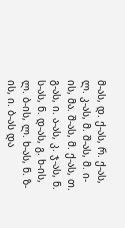მ-ას, დ. ქ-ას, რ. ქ-ას, ლ. კ-ას, მ. შ-ას, მ. ი-ის, მა. შ-ას, მ. ქ-ას, თ. გ-ას, ი. ა-ას, კ. ჯ-ას, ნ. ს-ას, ნ. დ-ას, გ. ხ-ის, ლ. ბ-ის, ლ. ხ-ას, ნ. ზ-ის, ი. ბ-ას და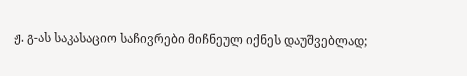ჟ. გ-ას საკასაციო საჩივრები მიჩნეულ იქნეს დაუშვებლად;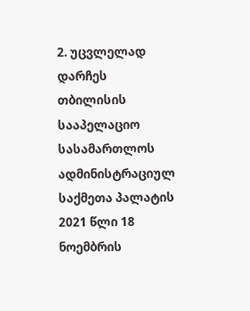2. უცვლელად დარჩეს თბილისის სააპელაციო სასამართლოს ადმინისტრაციულ საქმეთა პალატის 2021 წლი 18 ნოემბრის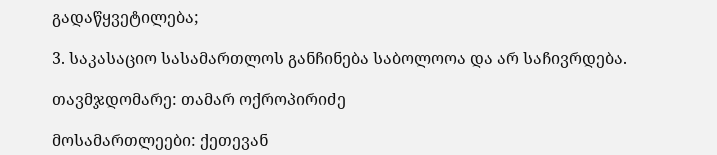გადაწყვეტილება;

3. საკასაციო სასამართლოს განჩინება საბოლოოა და არ საჩივრდება.

თავმჯდომარე: თამარ ოქროპირიძე

მოსამართლეები: ქეთევან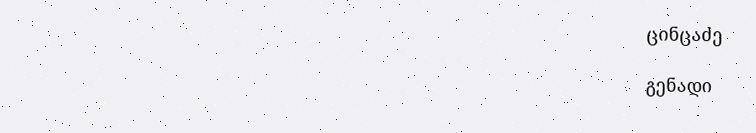ცინცაძე

გენადი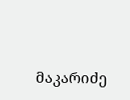მაკარიძე